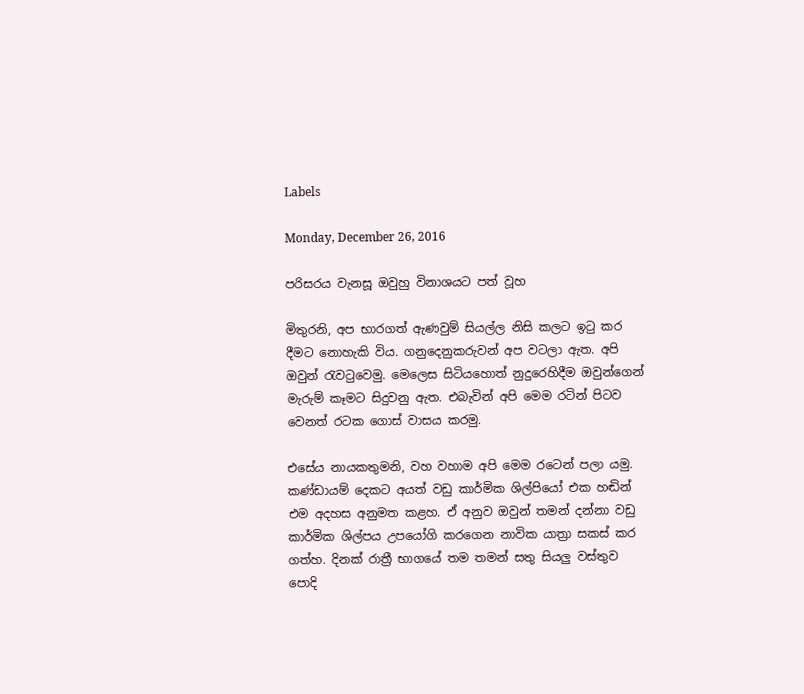Labels

Monday, December 26, 2016

පරිසරය වැනසූ ඔවුහු විනාශයට පත් වූහ

මිතුරනි, අප භාරගත් ඇණවුම් සියල්ල නිසි කලට ඉටු කර දීමට නොහැකි විය. ගනුදෙනුකරුවන් අප වටලා ඇත. අපි ඔවුන් රැවටුවෙමු. මෙලෙස සිටියහොත් නුදුරෙහිදීම ඔවුන්ගෙන් මැරුම් කෑමට සිදුවනු ඇත. එබැවින් අපි මෙම රටින් පිටව වෙනත් රටක ගොස්‌ වාසය කරමු.

එසේය නායකතුමනි, වහ වහාම අපි මෙම රටෙන් පලා යමු. කණ්‌ඩායම් දෙකට අයත් වඩු කාර්මික ශිල්පියෝ එක හඬින් එම අදහස අනුමත කළහ. ඒ අනුව ඔවුන් තමන් දන්නා වඩු කාර්මික ශිල්පය උපයෝගි කරගෙන නාවික යාත්‍රා සකස්‌ කර ගත්හ. දිනක්‌ රාත්‍රී භාගයේ තම තමන් සතු සියලු වස්‌තුව පොදි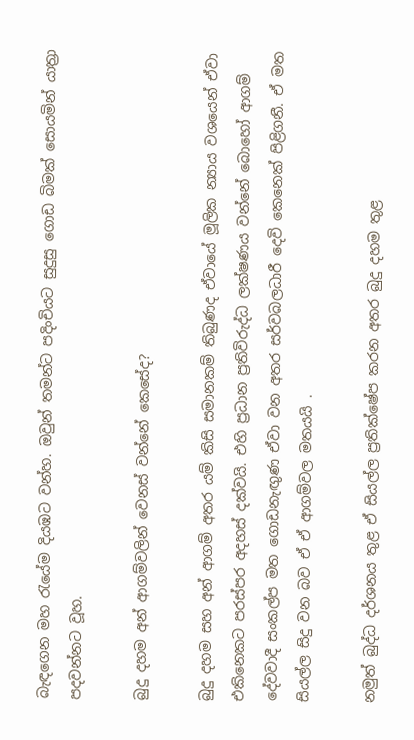බැඳගෙන මහ රැයේම දියඹට වන්හ. ඔවුන් තමන්ට පදිංචියට සුදුසු ගොඩ බිමක්‌ සොයමින් යාත්‍රා පදවන්නට වූහ.

බුදු දහම අන් ආගම්වලින් වෙනස්‌ වන්නේ කෙසේද?

බුදු දහම සහ අන් ආගම් අතර යම් කිසි සමානකම් තිබුණද ඒවායේ මූලික න්‍යාය වශයෙන් ඒවා එකිනෙකට පරස්‌පර අදහස්‌ දක්‌වයි. එහි ප්‍රධාන ප්‍රතිවිරුද්ධ ලක්‌ෂණය වන්නේ බොහෝ ආගම් දේවවාදී සංකල්ප මත ගොඩනැඟුණ ඒවා වන අතර සර්වබලධාරී දෙවි කෙනෙක්‌ පිළිගනී. ඒ මත සියල්ල සිදු වන බව ඒ ඒ ආගම්වල මතයයි .

නමුත් බුද්ධ දර්ශනය තුළ ඒ සියල්ල ප්‍රතික්‌ෂේප කරන අතර බුදු දහම තුළ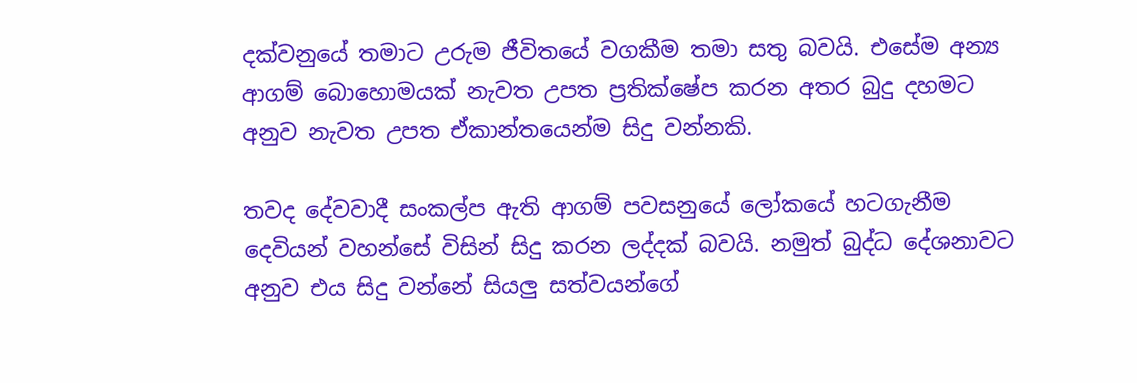දක්‌වනුයේ තමාට උරුම ජීවිතයේ වගකීම තමා සතු බවයි. එසේම අන්‍ය ආගම් බොහොමයක්‌ නැවත උපත ප්‍රතික්‌ෂේප කරන අතර බුදු දහමට අනුව නැවත උපත ඒකාන්තයෙන්ම සිදු වන්නකි.

තවද දේවවාදී සංකල්ප ඇති ආගම් පවසනුයේ ලෝකයේ හටගැනීම දෙවියන් වහන්සේ විසින් සිදු කරන ලද්දක්‌ බවයි. නමුත් බුද්ධ දේශනාවට අනුව එය සිදු වන්නේ සියලු සත්වයන්ගේ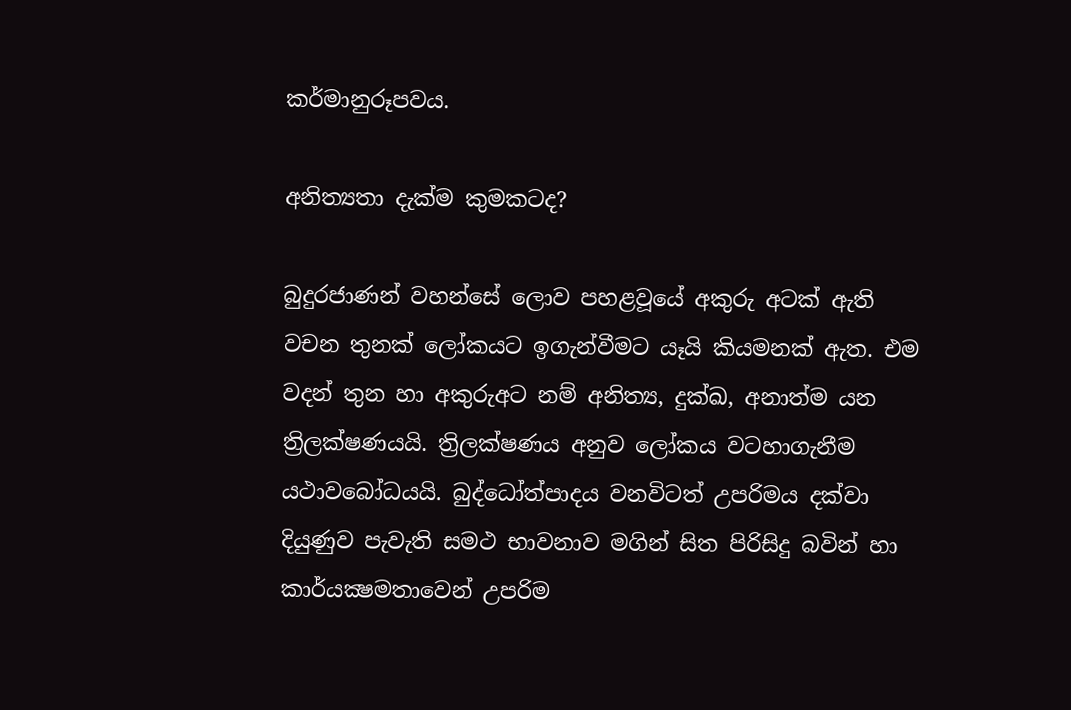කර්මානුරූපවය.

අනිත්‍යතා දැක්‌ම කුමකටද?

බුදුරජාණන් වහන්සේ ලොව පහළවූයේ අකුරු අටක්‌ ඇති වචන තුනක්‌ ලෝකයට ඉගැන්වීමට යෑයි කියමනක්‌ ඇත. එම වදන් තුන හා අකුරුඅට නම් අනිත්‍ය, දුක්‌ඛ, අනාත්ම යන ත්‍රිලක්‌ෂණයයි. ත්‍රිලක්‌ෂණය අනුව ලෝකය වටහාගැනීම යථාවබෝධයයි. බුද්ධෝත්පාදය වනවිටත් උපරිමය දක්‌වා දියුණුව පැවැති සමථ භාවනාව මගින් සිත පිරිසිදු බවින් හා කාර්යක්‍ෂමතාවෙන් උපරිම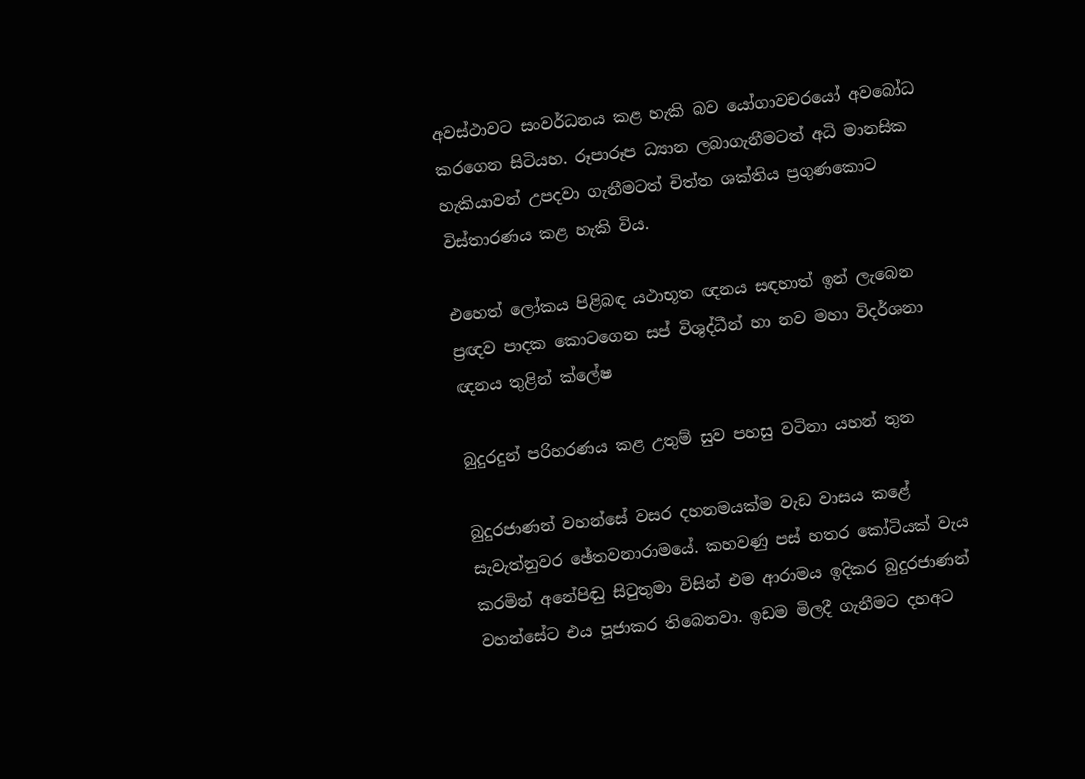අවස්‌ථාවට සංවර්ධනය කළ හැකි බව යෝගාවචරයෝ අවබෝධ කරගෙන සිටියහ. රූපාරූප ධ්‍යාන ලබාගැනීමටත් අධි මානසික හැකියාවන් උපදවා ගැනීමටත් චිත්ත ශක්‌තිය ප්‍රගුණකොට විස්‌තාරණය කළ හැකි විය.

එහෙත් ලෝකය පිළිබඳ යථාභූත ඥනය සඳහාත් ඉන් ලැබෙන ප්‍රඥව පාදක කොටගෙන සප් විශුද්ධීන් හා නව මහා විදර්ශනා ඥනය තුළින් ක්‌ලේෂ

බුදුරදුන් පරිහරණය කළ උතුම් සුව පහසු වටිනා යහන් තුන

බුදුරජාණන් වහන්සේ වසර දහනමයක්‌ම වැඩ වාසය කළේ සැවැත්නුවර ඡේතවනාරාමයේ. කහවණු පස්‌ හතර කෝටියක්‌ වැය කරමින් අනේපිඬු සිටුතුමා විසින් එම ආරාමය ඉදිකර බුදුරජාණන් වහන්සේට එය පූජාකර තිබෙනවා. ඉඩම මිලදී ගැනීමට දහඅට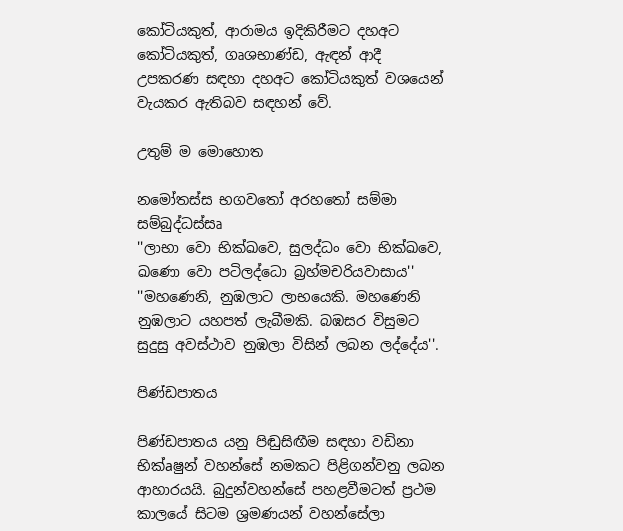කෝටියකුත්, ආරාමය ඉදිකිරීමට දහඅට කෝටියකුත්, ගෘශභාණ්‌ඩ, ඇඳන් ආදී උපකරණ සඳහා දහඅට කෝටියකුත් වශයෙන් වැයකර ඇතිබව සඳහන් වේ.

උතුම් ම මොහොත

නමෝතස්‌ස භගවතෝ අරහතෝ සම්මා සම්බුද්ධස්‌සෘ
''ලාභා වො භික්‌ඛවෙ, සුලද්ධං වො භික්‌ඛවෙ, ඛණො වො පටිලද්ධො බ්‍රහ්මචරියවාසාය''
''මහණෙනි, නුඹලාට ලාභයෙකි. මහණෙනි නුඹලාට යහපත් ලැබීමකි. බඹසර විසුමට සුදුසු අවස්‌ථාව නුඹලා විසින් ලබන ලද්දේය''.

පිණ්‌ඩපාතය

පිණ්‌ඩපාතය යනු පිඬුසිඟීම සඳහා වඩිනා භික්‌aෂුන් වහන්සේ නමකට පිළිගන්වනු ලබන ආහාරයයි. බුදුන්වහන්සේ පහළවීමටත් ප්‍රථම කාලයේ සිටම ශ්‍රමණයන් වහන්සේලා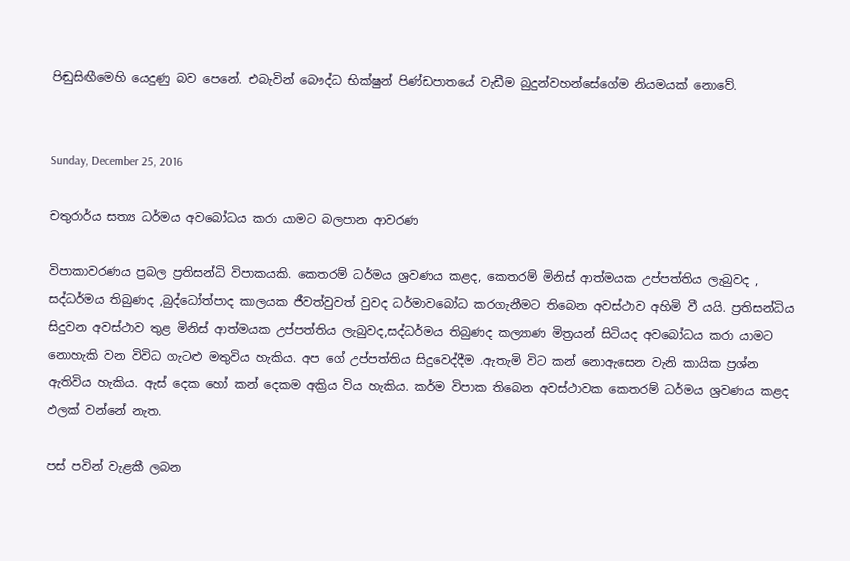පිඬුසිඟීමෙහි යෙදුණු බව පෙනේ. එබැවින් බෞද්ධ භික්‌ෂුන් පිණ්‌ඩපාතයේ වැඩීම බුදුන්වහන්සේගේම නියමයක්‌ නොවේ.


Sunday, December 25, 2016

චතුරාර්ය සත්‍ය ධර්මය අවබෝධය කරා යාමට බලපාන ආවරණ

විපාකාවරණය ප්‍රබල ප්‍රතිසන්ධි විපාකයකි. කෙතරම් ධර්මය ශ්‍රවණය කළද, කෙතරම් මිනිස් ආත්මයක උප්පත්තිය ලැබුවද , සද්ධර්මය තිබුණද ,බුද්ධෝත්පාද කාලයක ජීවත්වුවත් වුවද ධර්මාවබෝධ කරගැනීමට තිබෙන අවස්ථාව අහිමි වී යයි. ප්‍රතිසන්ධිය සිදුවන අවස්ථාව තුළ මිනිස් ආත්මයක උප්පත්තිය ලැබුවද,සද්ධර්මය තිබුණද කල්‍යාණ මිත්‍රයන් සිටියද අවබෝධය කරා යාමට නොහැකි වන විවිධ ගැටළු මතුවිය හැකිය. අප ගේ උප්පත්තිය සිදුවෙද්දීම .ඇතැමි විට කන් නොඇසෙන වැනි කායික ප්‍රශ්න ඇතිවිය හැකිය. ඇස් දෙක හෝ කන් දෙකම අක්‍රිය විය හැකිය. කර්ම විපාක තිබෙන අවස්ථාවක කෙතරම් ධර්මය ශ්‍රවණය කළද ඵලක් වන්නේ නැත.

පස් පවින් වැළකී ලබන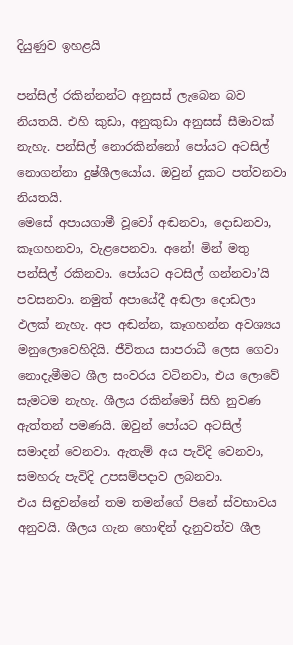දියුණුව ඉහළයි

පන්සිල් රකින්නන්ට අනුසස් ලැබෙන බව නියතයි. එහි කුඩා, අනුකුඩා අනුසස් සීමාවක් නැහැ. පන්සිල් නොරකින්නෝ පෝයට අටසිල් නොගන්නා දුෂ්ශීලයෝය. ඔවුන් දුකට පත්වනවා නියතයි.
මෙසේ අපායගාමී වූවෝ අඬනවා, දොඩනවා, කෑගහනවා, වැළපෙනවා. අනේ! මින් මතු පන්සිල් රකිනවා. පෝයට අටසිල් ගන්නවා’යි පවසනවා. නමුත් අපායේදී අඬලා දොඩලා ඵලක් නැහැ. අප අඬන්න, කෑගහන්න අවශ්‍යය මනුලොවෙහිදියි. ජීවිතය සාපරාධී ලෙස ගෙවා නොදැමීමට ශීල සංවරය වටිනවා, එය ලොවේ සැමටම නැහැ. ශීලය රකින්මෝ සිහි නුවණ ඇත්තන් පමණයි. ඔවුන් පෝයට අටසිල් සමාදන් වෙනවා. ඇතැම් අය පැවිදි වෙනවා, සමහරු පැවිදි උපසම්පදාව ලබනවා.
එය සිඳුවන්නේ තම තමන්ගේ පිනේ ස්වභාවය අනුවයි. ශීලය ගැන හොඳින් දැනුවත්ව ශීල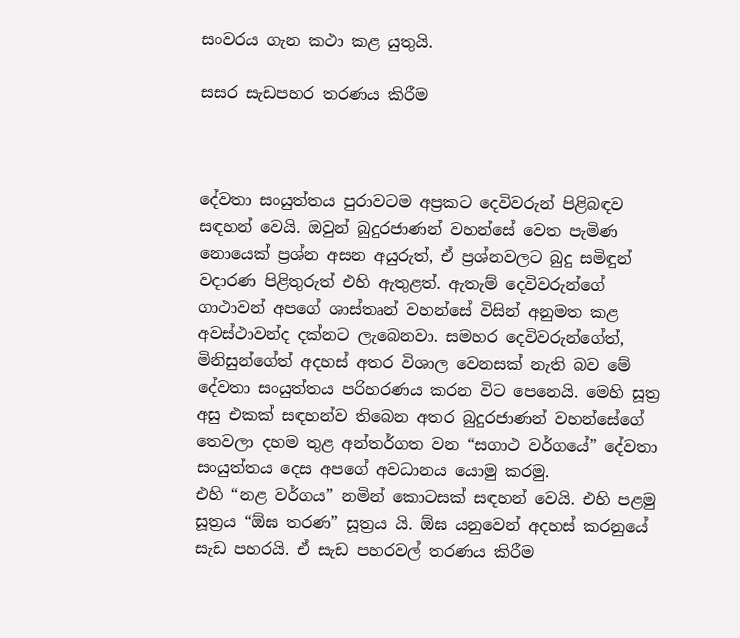සංවරය ගැන කථා කළ යුතුයි.

සසර සැඩපහර තරණය කිරීම



දේවතා සංයුත්තය පුරාවටම අප්‍රකට දෙවිවරුන් පිළිබඳව සඳහන් වෙයි. ඔවුන් බුදුරජාණන් වහන්සේ වෙත පැමිණ නොයෙක් ප්‍රශ්න අසන අයුරුත්, ඒ ප්‍රශ්නවලට බුදු සමිඳුන් වදාරණ පිළිතුරුත් එහි ඇතුළත්. ඇතැම් දෙවිවරුන්ගේ ගාථාවන් අපගේ ශාස්තෘන් වහන්සේ විසින් අනුමත කළ අවස්ථාවන්ද දක්නට ලැබෙනවා. සමහර දෙවිවරුන්ගේත්, මිනිසුන්ගේත් අදහස් අතර විශාල වෙනසක් නැති බව මේ දේවතා සංයුත්තය පරිහරණය කරන විට පෙනෙයි. මෙහි සූත්‍ර අසු එකක් සඳහන්ව තිබෙන අතර බුදුරජාණන් වහන්සේගේ තෙවලා දහම තුළ අන්තර්ගත වන “සගාථ වර්ගයේ” දේවතා සංයුත්තය දෙස අපගේ අවධානය යොමු කරමු.
එහි “නළ වර්ගය” නමින් කොටසක් සඳහන් වෙයි. එහි පළමු සූත්‍රය “ඕඝ තරණ” සූත්‍රය යි. ඕඝ යනුවෙන් අදහස් කරනුයේ සැඩ පහරයි. ඒ සැඩ පහරවල් තරණය කිරීම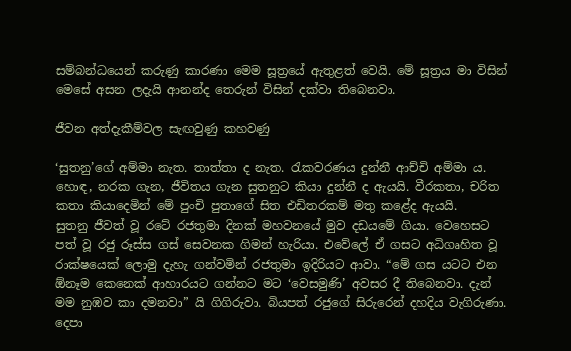සම්බන්ධයෙන් කරුණු කාරණා මෙම සූත්‍රයේ ඇතුළත් වෙයි. මේ සූත්‍රය මා විසින් මෙසේ අසන ලදැයි ආනන්ද තෙරුන් විසින් දක්වා තිබෙනවා.

ජීවන අත්දැකීම්වල සැඟවුණු කහවණු

‘සුතනු’ගේ අම්මා නැත. තාත්තා ද නැත. රැකවරණය දුන්නී ආච්චි අම්මා ය. හොඳ, නරක ගැන, ජීවිතය ගැන සුතනුට කියා දුන්නී ද ඇයයි. වීරකතා, චරිත කතා කියාදෙමින් මේ පුංචි පුතාගේ සිත එඩිතරකම් මතු කළේද ඇයයි.
සුතනු ජීවත් වූ රටේ රජතුමා දිනක් මහවනයේ මුව දඩයමේ ගියා. වෙහෙසට පත් වූ රජු රූස්ස ගස් සෙවනක ගිමන් හැරියා. එවේලේ ඒ ගසට අධිගෘහිත වූ රාක්ෂයෙක් ලොමු දැහැ ගන්වමින් රජතුමා ඉදිරියට ආවා. “මේ ගස යටට එන ඕනෑම කෙනෙක් ආහාරයට ගන්නට මට ‘වෙසමුණි’ අවසර දී තිබෙනවා. දැන් මම නුඹව කා දමනවා” යි ගිගිරුවා. බියපත් රජුගේ සිරුරෙන් දහදිය වැගිරුණා. දෙපා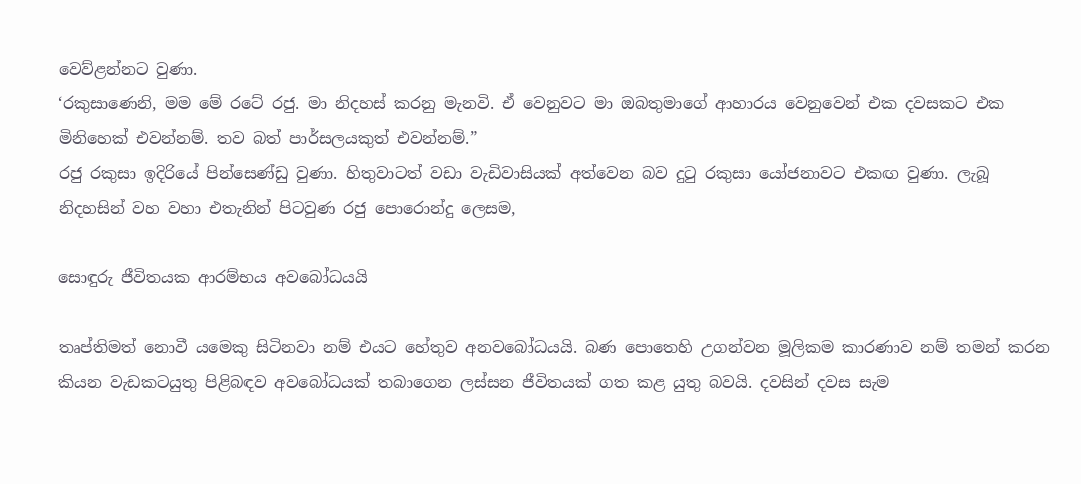වෙව්ළන්නට වුණා.
‘රකුසාණෙනි, මම මේ රටේ රජු. මා නිදහස් කරනු මැනවි. ඒ වෙනුවට මා ඔබතුමාගේ ආහාරය වෙනුවෙන් එක දවසකට එක මිනිහෙක් එවන්නම්. තව බත් පාර්සලයකුත් එවන්නම්.”
රජු රකුසා ඉදිරියේ පින්සෙණ්ඩු වුණා. හිතුවාටත් වඩා වැඩිවාසියක් අත්වෙන බව දුටු රකුසා යෝජනාවට එකඟ වුණා. ලැබූ නිදහසින් වහ වහා එතැනින් පිටවුණ රජු පොරොන්දු ලෙසම,

සොඳුරු ජීවිතයක ආරම්භය අවබෝධයයි

තෘප්තිමත් නොවී යමෙකු සිටිනවා නම් එයට හේතුව අනවබෝධයයි. බණ පොතෙහි උගන්වන මූලිකම කාරණාව නම් තමන් කරන කියන වැඩකටයුතු පිළිබඳව අවබෝධයක් තබාගෙන ලස්සන ජීවිතයක් ගත කළ යුතු බවයි. දවසින් දවස සැම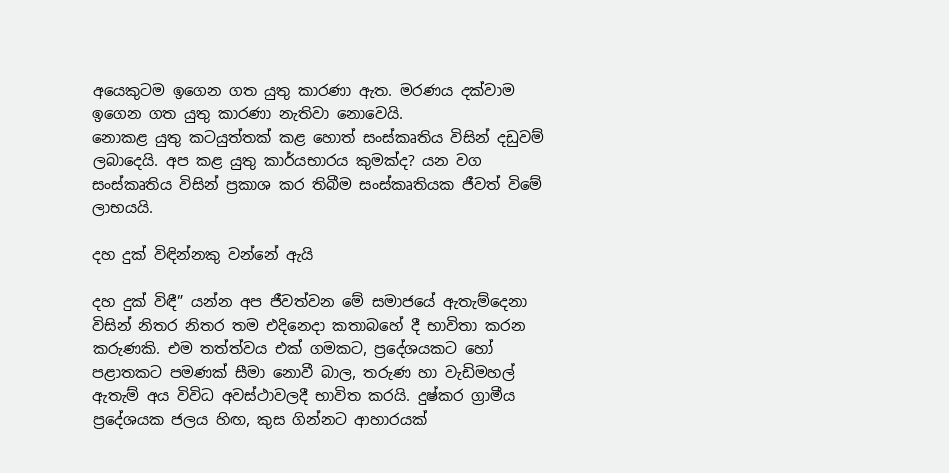අයෙකුටම ඉගෙන ගත යුතු කාරණා ඇත. මරණය දක්වාම ඉගෙන ගත යුතු කාරණා නැතිවා නොවෙයි.
නොකළ යුතු කටයුත්තක් කළ හොත් සංස්කෘතිය විසින් දඩුවම් ලබාදෙයි. අප කළ යුතු කාර්යභාරය කුමක්ද? යන වග සංස්කෘතිය විසින් ප්‍රකාශ කර තිබීම සංස්කෘතියක ජීවත් විමේ ලාභයයි.

දහ දුක් විඳින්නකු වන්නේ ඇයි

දහ දුක් විඳී” යන්න අප ජීවත්වන මේ සමාජයේ ඇතැම්දෙනා විසින් නිතර නිතර තම එදිනෙදා කතාබහේ දී භාවිතා කරන කරුණකි. එම තත්ත්වය එක් ගමකට, ප්‍රදේශයකට හෝ පළාතකට පමණක් සීමා නොවී බාල, තරුණ හා වැඩිමහල් ඇතැම් අය විවිධ අවස්ථාවලදී භාවිත කරයි. දුෂ්කර ග්‍රාමීය ප්‍රදේශයක ජලය හිඟ, කුස ගින්නට ආහාරයක්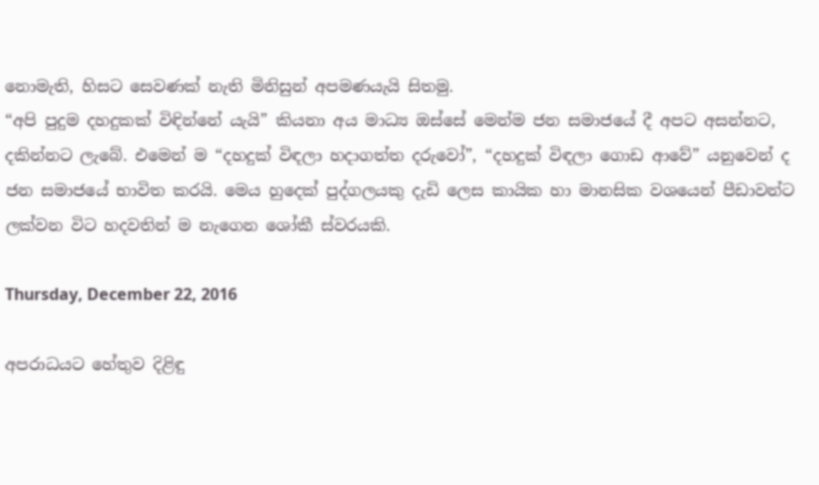නොමැති, හිසට සෙවණක් නැති මිනිසුන් අපමණයැයි සිතමු.
“අපි පුදුම දහදුකක් විඳින්නේ යැයි” කියනා අය මාධ්‍ය ඔස්සේ මෙන්ම ජන සමාජයේ දී අපට අසන්නට, දකින්නට ලැබේ. එමෙන් ම “දහදුක් විඳලා හදාගත්ත දරුවෝ”, “දහදුක් විඳලා ගොඩ ආවේ” යනුවෙන් ද ජන සමාජයේ භාවිත කරයි. මෙය හුදෙක් පුද්ගලයකු දැඩි ලෙස කායික හා මානසික වශයෙන් පීඩාවන්ට ලක්වන විට හදවතින් ම නැගෙන ශෝකී ස්වරයකි.

Thursday, December 22, 2016

අපරාධයට හේතුව දිළිඳු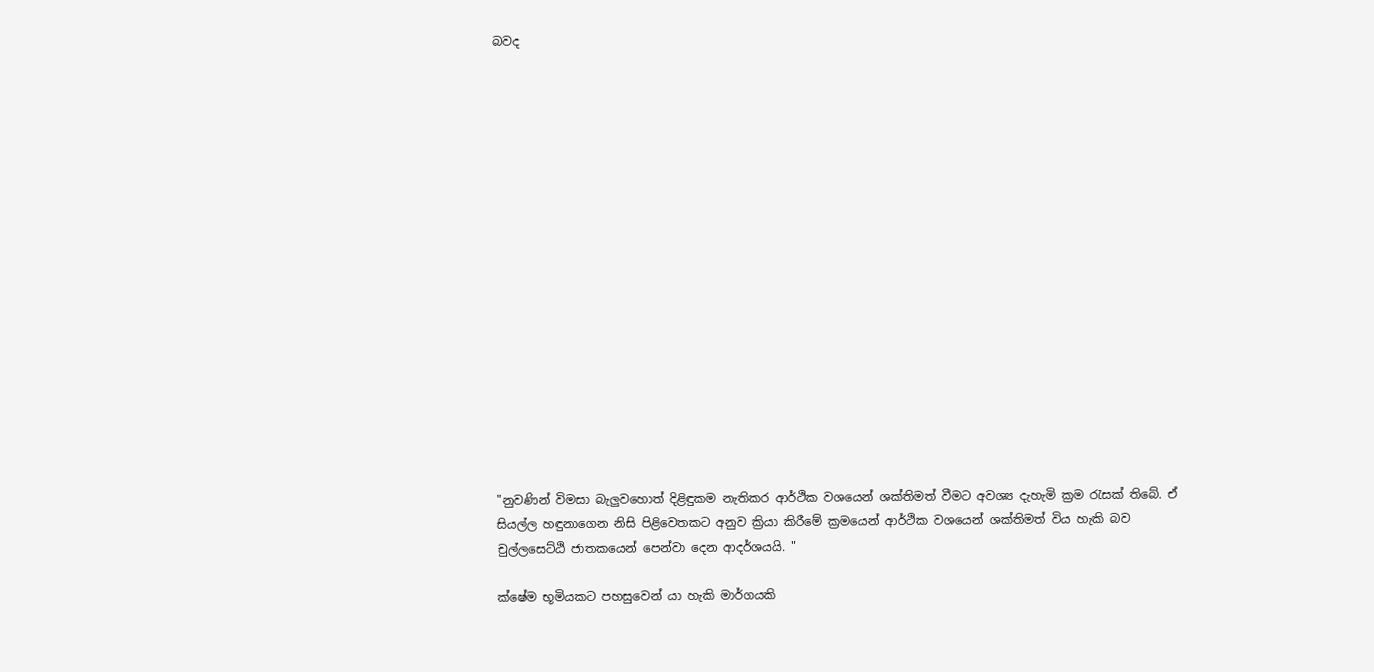බවද


















"නුවණින් විමසා බැලුවහොත් දිළිඳුකම නැතිකර ආර්ථික වශයෙන් ශක්තිමත් වීමට අවශ්‍ය දැහැමි ක්‍රම රැසක් තිබේ. ඒ සියල්ල හඳුනාගෙන නිසි පිළිවෙතකට අනුව ක්‍රියා කිරීමේ ක්‍රමයෙන් ආර්ථික වශයෙන් ශක්තිමත් විය හැකි බව චුල්ලසෙට්ඨි ජාතකයෙන් පෙන්වා දෙන ආදර්ශයයි. "

ක්ෂේම භූමියකට පහසුවෙන් යා හැකි මාර්ගයකි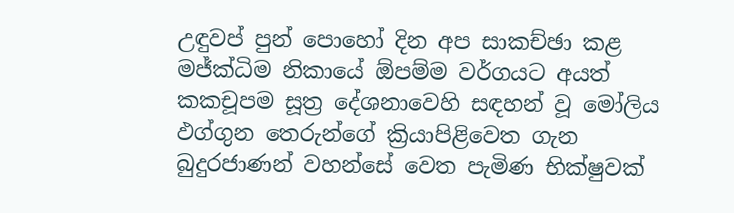උඳුවප් පුන් පොහෝ දින අප සාකච්ඡා කළ මජ්ක්‍ධිම නිකායේ ඕපම්ම වර්ගයට අයත් කකචූපම සූත්‍ර දේශනාවෙහි සඳහන් වූ මෝලිය ඵග්ගුන තෙරුන්ගේ ක්‍රියාපිළිවෙත ගැන බුදුරජාණන් වහන්සේ වෙත පැමිණ භික්ෂුවක්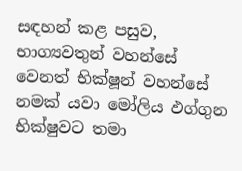සඳහන් කළ පසුව, භාග්‍යවතුන් වහන්සේ වෙනත් භික්ෂූන් වහන්සේ නමක් යවා මෝලිය ඵග්ගුන භික්ෂුවට තමා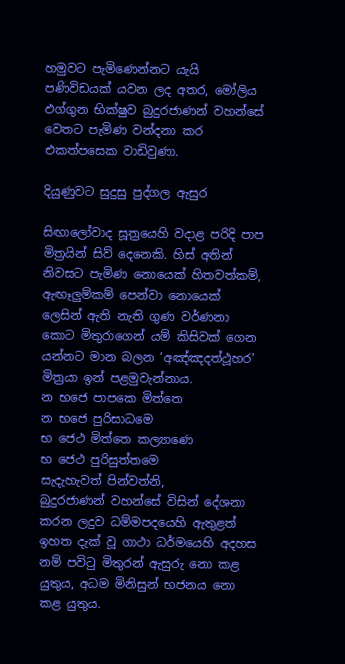හමුවට පැමිණෙන්නට යැයි පණිවිඩයක් යවන ලද අතර, මෝලිය ඵග්ගුන භික්ෂුව බුදුරජාණන් වහන්සේ වෙතට පැමිණ වන්දනා කර එකත්පසෙක වාඩිවුණා.

දියුණුවට සුදුසු පුද්ගල ඇසුර

සිඟාලෝවාද සූත්‍රයෙහි වදාළ පරිදි පාප මිත්‍රයින් සිව් දෙනෙකි. හිස් අතින් නිවසට පැමිණ නොයෙක් හිතවත්කම්, ඇඟෑලුම්කම් පෙන්වා නොයෙක් ලෙසින් ඇති නැති ගුණ වර්ණනා කොට මිතුරාගෙන් යම් කිසිවක් ගෙන යන්නට මාන බලන ‘අඤ්ඤදත්ථූහර’ මිත්‍රයා ඉන් පළමුවැන්නාය.
න භජෙ පාපකෙ මිත්තෙ
න භජෙ පුරිසාධමෙ
භ ජෙථ මිත්තෙ කල්‍යාණෙ
භ ජෙථ පුරිසුත්තමෙ
සැදැහැවත් පින්වත්නි,
බුදුරජාණන් වහන්සේ විසින් දේශනා කරන ලදුව ධම්මපදයෙහි ඇතුළත් ඉහත දැක් වූ ගාථා ධර්මයෙහි අදහස නම් පවිටු මිතුරන් ඇසුරු නො කළ යුතුය, අධම මිනිසුන් භජනය නො කළ යුතුය.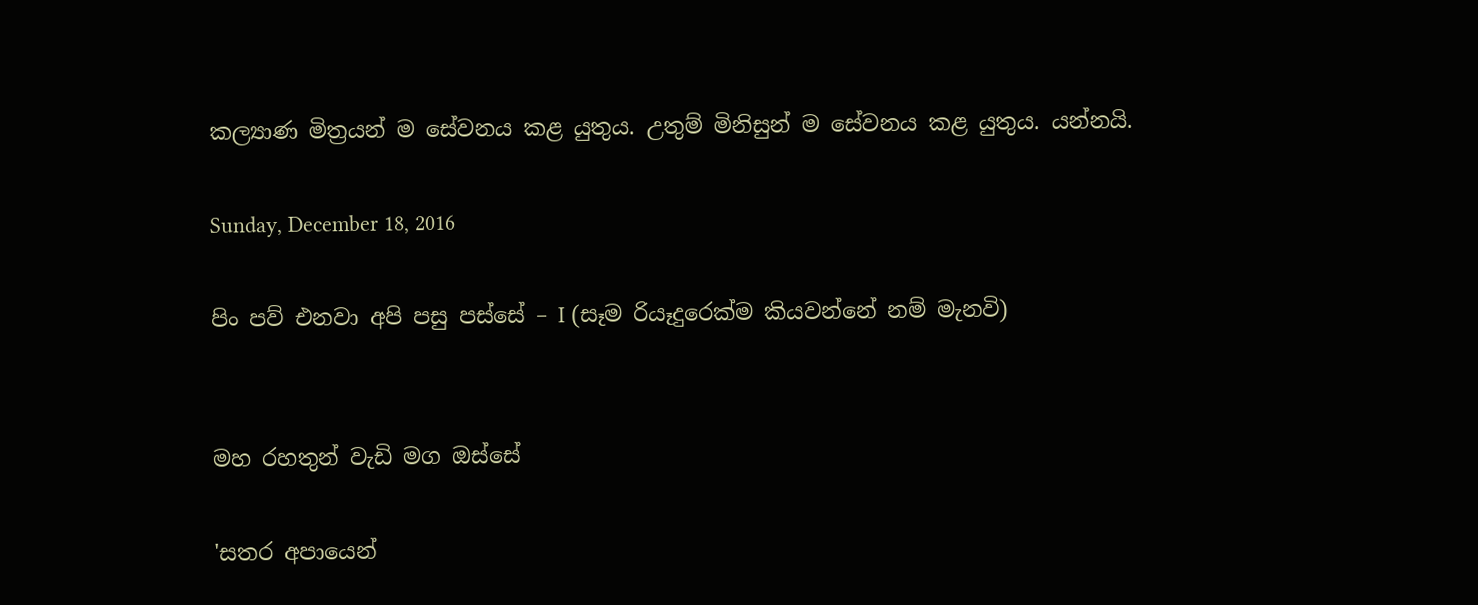කල්‍යාණ මිත්‍රයන් ම සේවනය කළ යුතුය. උතුම් මිනිසුන් ම සේවනය කළ යුතුය. යන්නයි.

Sunday, December 18, 2016

පිං පව් එනවා අපි පසු පස්‌සේ – I (සෑම රියෑදුරෙක්‌ම කියවන්නේ නම් මැනවි)


මහ රහතුන් වැඩි මග ඔස්‌සේ

'සතර අපායෙන්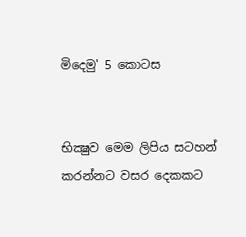මිදෙමු' 5 කොටස


භික්‍ෂුව මෙම ලිපිය සටහන් කරන්නට වසර දෙකකට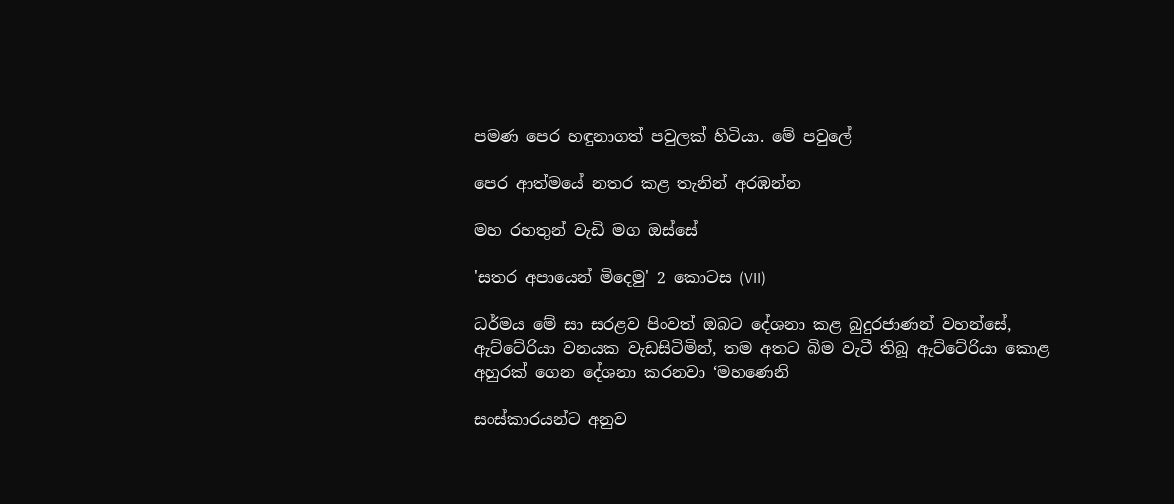පමණ පෙර හඳුනාගත් පවුලක්‌ හිටියා. මේ පවුලේ

පෙර ආත්මයේ නතර කළ තැනින් අරඹන්න

මහ රහතුන් වැඩි මග ඔස්‌සේ

'සතර අපායෙන් මිදෙමු' 2 කොටස (VII)

ධර්මය මේ සා සරළව පිංවත් ඔබට දේශනා කළ බුදුරජාණන් වහන්සේ, ඇට්‌ටේරියා වනයක වැඩසිටිමින්, තම අතට බිම වැටී තිබූ ඇට්‌ටේරියා කොළ අහුරක්‌ ගෙන දේශනා කරනවා ‘මහණෙනි

සංස්‌කාරයන්ට අනුව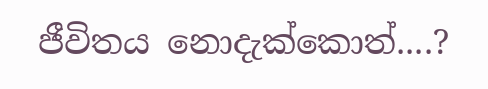ජීවිතය නොදැක්‌කොත්....?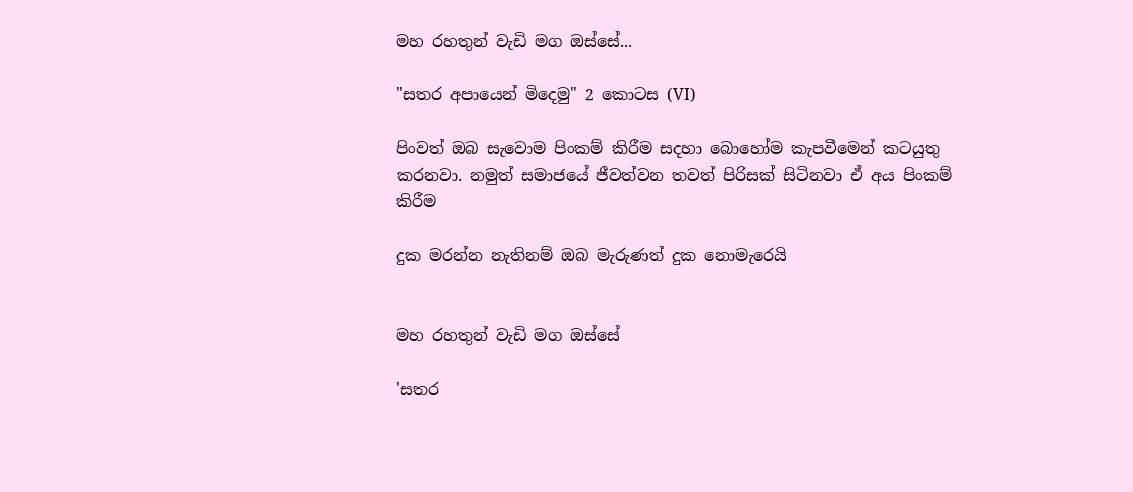මහ රහතුන් වැඩි මග ඔස්‌සේ...

"සතර අපායෙන් මිදෙමු" 2 කොටස (VI)

පිංවත් ඔබ සැවොම පිංකම් කිරීම සදහා බොහෝම කැපවීමෙන් කටයුතු කරනවා. නමුත් සමාජයේ ජීවත්වන තවත් පිරිසක්‌ සිටිනවා ඒ අය පිංකම් කිරීම

දුක මරන්න නැතිනම් ඔබ මැරුණත් දුක නොමැරෙයි


මහ රහතුන් වැඩි මග ඔස්‌සේ

'සතර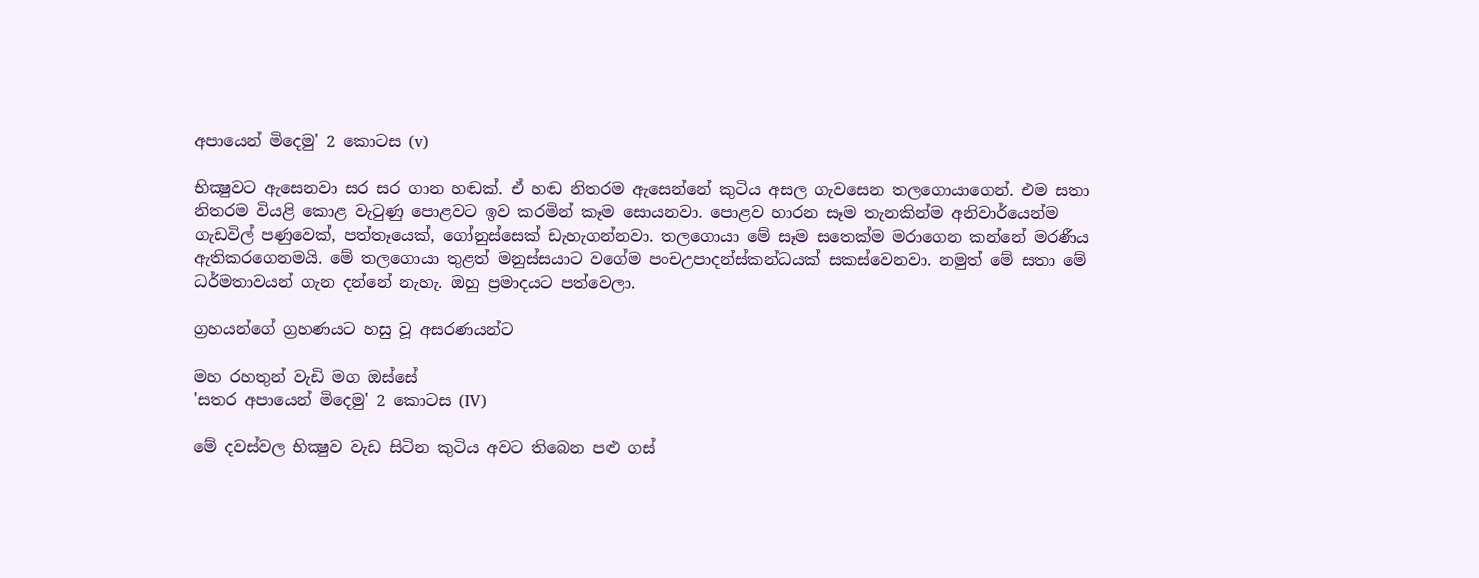අපායෙන් මිදෙමු' 2 කොටස (v)

භික්‍ෂුවට ඇසෙනවා සර සර ගාන හඬක්‌. ඒ හඬ නිතරම ඇසෙන්නේ කුටිය අසල ගැවසෙන තලගොයාගෙන්. එම සතා නිතරම වියළි කොළ වැටුණු පොළවට ඉව කරමින් කෑම සොයනවා. පොළව හාරන සෑම තැනකින්ම අනිවාර්යෙන්ම ගැඩවිල් පණුවෙක්‌, පත්තෑයෙක්‌, ගෝනුස්‌සෙක්‌ ඩැහැගන්නවා. තලගොයා මේ සෑම සතෙක්‌ම මරාගෙන කන්නේ මරණීය ඇතිකරගෙනමයි. මේ තලගොයා තුළත් මනුස්‌සයාට වගේම පංචඋපාදන්ස්‌කන්ධයක්‌ සකස්‌වෙනවා. නමුත් මේ සතා මේ ධර්මතාවයන් ගැන දන්නේ නැහැ. ඔහු ප්‍රමාදයට පත්වෙලා.

ග්‍රහයන්ගේ ග්‍රහණයට හසු වූ අසරණයන්ට

මහ රහතුන් වැඩි මග ඔස්‌සේ
'සතර අපායෙන් මිදෙමු' 2 කොටස (IV)

මේ දවස්‌වල භික්‍ෂුව වැඩ සිටින කුටිය අවට තිබෙන පළු ගස්‌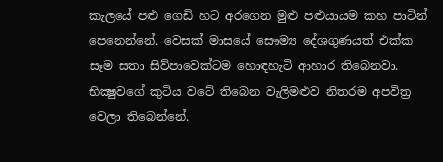කැලයේ පළු ගෙඩි හට අරගෙන මුළු පළුයායම කහ පාටින් පෙනෙන්නේ. වෙසක්‌ මාසයේ සෞම්‍ය දේශගුණයත් එක්‌ක සෑම සතා සිව්පාවෙක්‌ටම හොඳහැටි ආහාර තිබෙනවා. භික්‍ෂුවගේ කුටිය වටේ තිබෙන වැලිමළුව නිතරම අපවිත්‍ර වෙලා තිබෙන්නේ.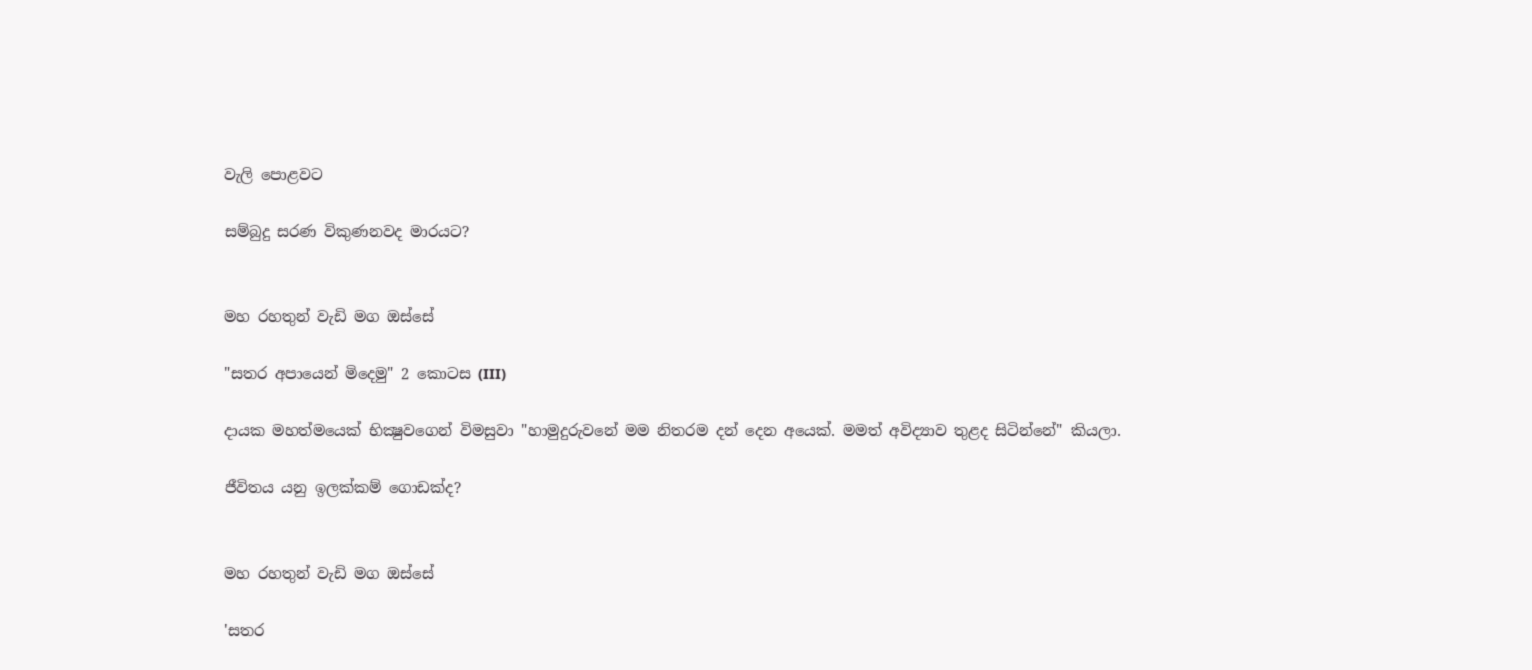වැලි පොළවට

සම්බුදු සරණ විකුණනවද මාරයට?


මහ රහතුන් වැඩි මග ඔස්‌සේ

"සතර අපායෙන් මිදෙමු" 2 කොටස (III)

දායක මහත්මයෙක්‌ භික්‍ෂුවගෙන් විමසුවා "හාමුදුරුවනේ මම නිතරම දන් දෙන අයෙක්‌. මමත් අවිද්‍යාව තුළද සිටින්නේ" කියලා.

ජීවිතය යනු ඉලක්‌කම් ගොඩක්‌ද?


මහ රහතුන් වැඩි මග ඔස්‌සේ

'සතර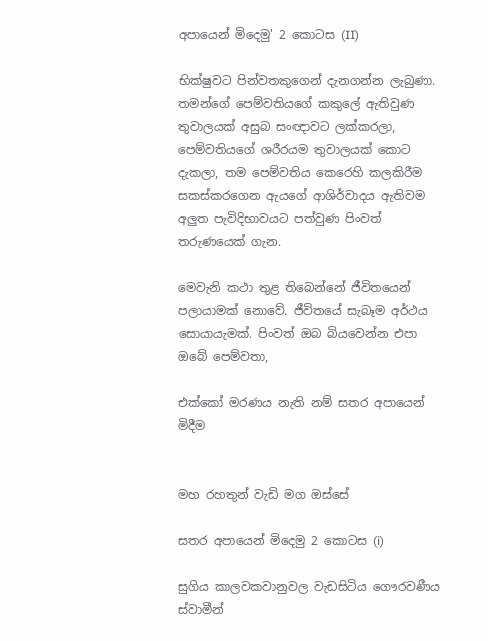අපායෙන් මිදෙමු' 2 කොටස (II)

භික්‌ෂුවට පින්වතකුගෙන් දැනගන්න ලැබුණා. තමන්ගේ පෙම්වතියගේ කකුලේ ඇතිවුණ තුවාලයක්‌ අසුබ සංඥාවට ලක්‌කරලා, පෙම්වතියගේ ශරීරයම තුවාලයක්‌ කොට දැකලා, තම පෙම්වතිය කෙරෙහි කලකිරීම සකස්‌කරගෙන ඇයගේ ආශිර්වාදය ඇතිවම අලුත පැවිදිභාවයට පත්වුණ පිංවත් තරුණයෙක්‌ ගැන.

මෙවැනි කථා තුළ තිබෙන්නේ ජීවිතයෙන් පලායාමක්‌ නොවේ. ජීවිතයේ සැබෑම අර්ථය සොයායැමක්‌. පිංවත් ඔබ බියවෙන්න එපා ඔබේ පෙම්වතා,

එක්‌කෝ මරණය නැති නම් සතර අපායෙන් මිදීම


මහ රහතුන් වැඩි මග ඔස්‌සේ

සතර අපායෙන් මිදෙමු 2 කොටස (i)

සුගිය කාලවකවානුවල වැඩසිටිය ගෞරවණීය ස්‌වාමීන්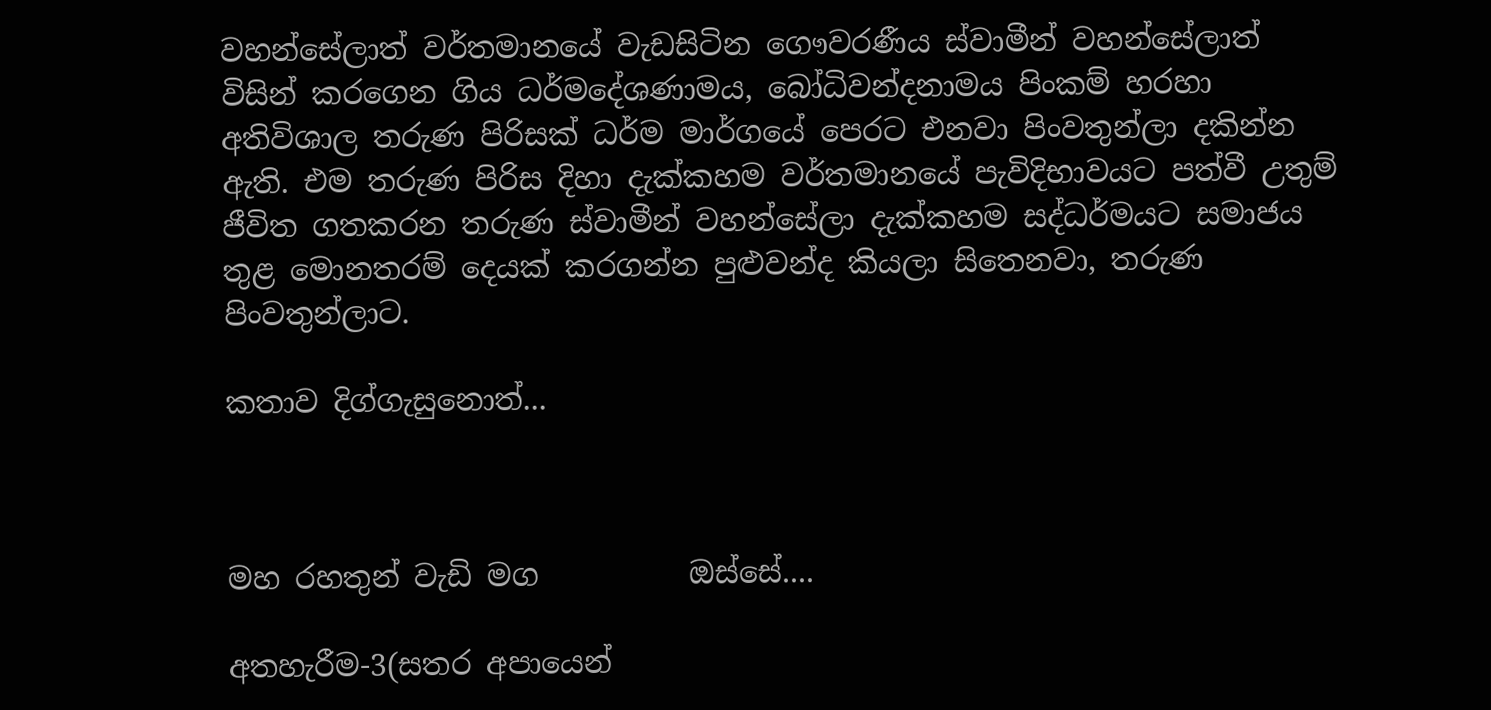වහන්සේලාත් වර්තමානයේ වැඩසිටින ගෞවරණීය ස්‌වාමීන් වහන්සේලාත් විසින් කරගෙන ගිය ධර්මදේශණාමය, බෝධිවන්දනාමය පිංකම් හරහා අතිවිශාල තරුණ පිරිසක්‌ ධර්ම මාර්ගයේ පෙරට එනවා පිංවතුන්ලා දකින්න ඇති. එම තරුණ පිරිස දිහා දැක්‌කහම වර්තමානයේ පැවිදිභාවයට පත්වී උතුම් ජීවිත ගතකරන තරුණ ස්‌වාමීන් වහන්සේලා දැක්‌කහම සද්ධර්මයට සමාජය තුළ මොනතරම් දෙයක්‌ කරගන්න පුළුවන්ද කියලා සිතෙනවා, තරුණ පිංවතුන්ලාට.

කතාව දිග්ගැසුනොත්...



මහ රහතුන් වැඩි මග          ඔස්‌සේ....

අතහැරීම-3(සතර අපායෙන්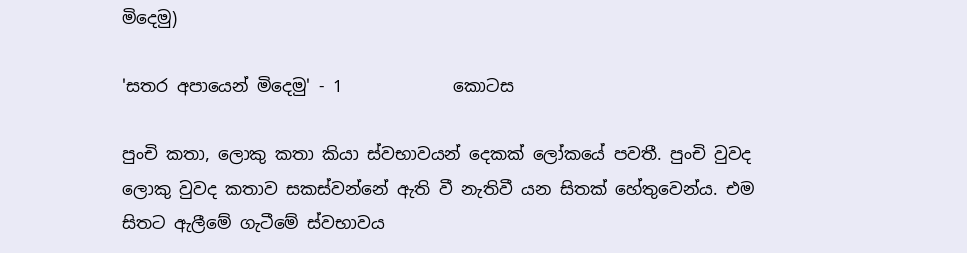මිදෙමු)

'සතර අපායෙන් මිදෙමු' - 1             කොටස

පුංචි කතා, ලොකු කතා කියා ස්‌වභාවයන් දෙකක්‌ ලෝකයේ පවතී. පුංචි වුවද ලොකු වුවද කතාව සකස්‌වන්නේ ඇති වී නැතිවී යන සිතක්‌ හේතුවෙන්ය. එම සිතට ඇලීමේ ගැටීමේ ස්‌වභාවය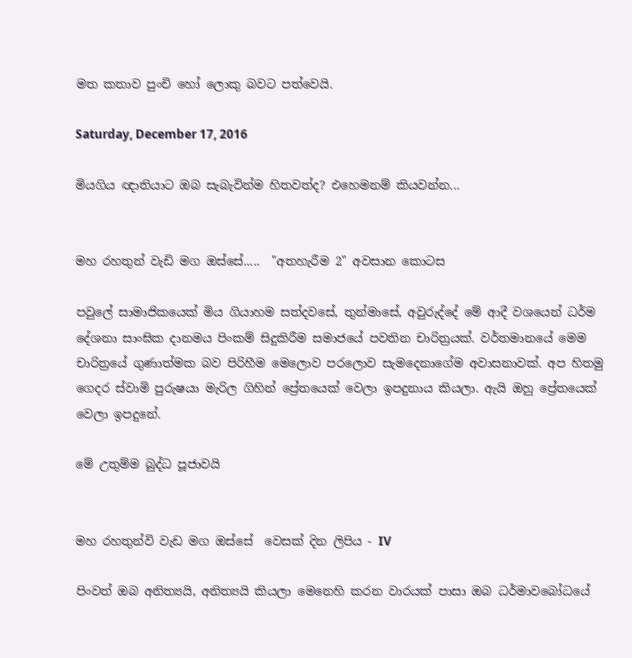මත කතාව පුංචි හෝ ලොකු බවට පත්වෙයි.

Saturday, December 17, 2016

මියගිය ඥාතියාට ඔබ සැබැවින්ම හිතවත්ද? එහෙමනම් කියවන්න...


මහ රහතුන් වැඩි මග ඔස්‌සේ.....  "අතහැරීම 2" අවසාන කොටස

පවුලේ සාමාජිකයෙක්‌ මිය ගියාහම සත්දවසේ, තුන්මාසේ, අවුරුද්දේ මේ ආදී වශයෙන් ධර්ම දේශනා සාංඝික දානමය පිංකම් සිදුකිරීම සමාජයේ පවතින චාරිත්‍රයක්‌. වර්තමානයේ මෙම චාරිත්‍රයේ ගුණාත්මක බව පිරිහීම මෙලොව පරලොව සැමදෙනාගේම අවාසනාවක්‌. අප හිතමු ගෙදර ස්‌වාමි පුරුෂයා මැරිල ගිහින් ප්‍රේතයෙක්‌ වෙලා ඉපදුනාය කියලා. ඇයි ඔහු ප්‍රේතයෙක්‌ වෙලා ඉපදුනේ.

මේ උතුම්ම බුද්ධ පූජාවයි


මහ රහතුන්වි වැඩ මග ඔස්සේ  වෙසක්‌ දින ලිපිය - IV

පිංවත් ඔබ අනිත්‍යයි, අනිත්‍යයි කියලා මෙනෙහි කරන වාරයක්‌ පාසා ඔබ ධර්මාවබෝධයේ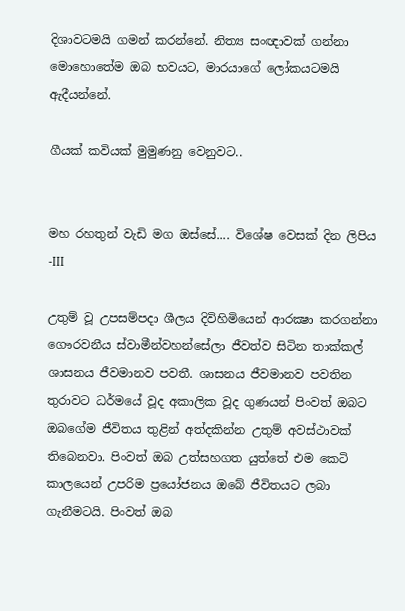දිශාවටමයි ගමන් කරන්නේ. නිත්‍ය සංඥාවක්‌ ගන්නා මොහොතේම ඔබ භවයට, මාරයාගේ ලෝකයටමයි ඇදීයන්නේ.

ගීයක්‌ කවියක්‌ මුමුණනු වෙනුවට..


මහ රහතුන් වැඩි මග ඔස්‌සේ.... විශේෂ වෙසක්‌ දින ලිපිය -III

උතුම් වූ උපසම්පදා ශීලය දිවිහිමියෙන් ආරක්‍ෂා කරගන්නා ගෞරවනීය ස්‌වාමීන්වහන්සේලා ජීවත්ව සිටින තාක්‌කල් ශාසනය ජීවමානව පවතී. ශාසනය ජීවමානව පවතින තුරාවට ධර්මයේ වූද අකාලික වූද ගුණයන් පිංවත් ඔබට ඔබගේම ජීවිතය තුළින් අත්දකින්න උතුම් අවස්‌ථාවක්‌ තිබෙනවා. පිංවත් ඔබ උත්සහගත යුත්තේ එම කෙටි කාලයෙන් උපරිම ප්‍රයෝජනය ඔබේ ජීවිතයට ලබා ගැනීමටයි. පිංවත් ඔබ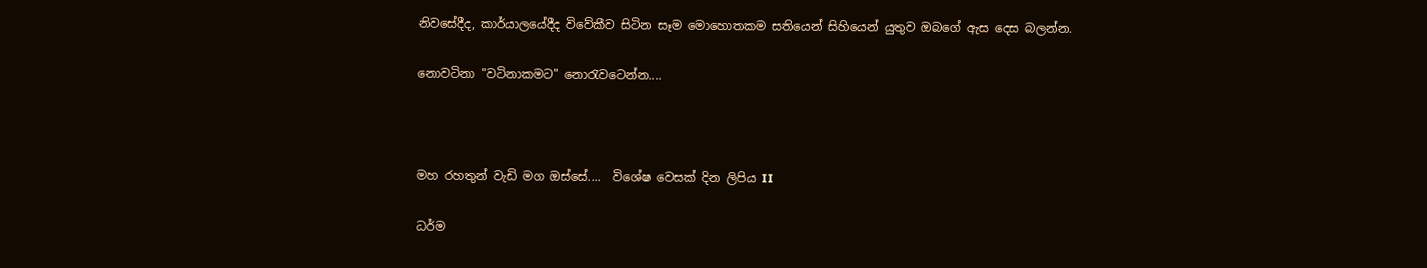නිවසේදීද, කාර්යාලයේදීද විවේකීව සිටින සෑම මොහොතකම සතියෙන් සිහියෙන් යුතුව ඔබගේ ඇස දෙස බලන්න.

නොවටිනා "වටිනාකමට" නොරැවටෙන්න....



මහ රහතුන් වැඩි මග ඔස්‌සේ....  විශේෂ වෙසක්‌ දින ලිපිය II

ධර්ම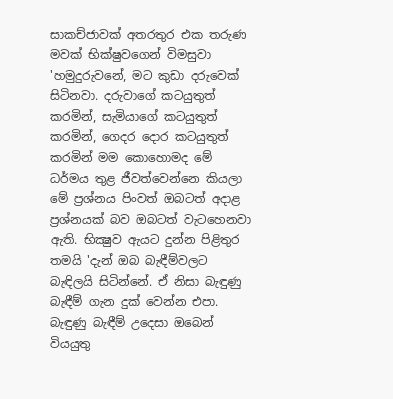සාකච්ජාවක්‌ අතරතුර එක තරුණ මවක්‌ භික්‌ෂුවගෙන් විමසුවා 'හමුදුරුවනේ, මට කුඩා දරුවෙක්‌ සිටිනවා. දරුවාගේ කටයුතුත් කරමින්, සැමියාගේ කටයුතුත් කරමින්, ගෙදර දොර කටයුතුත් කරමින් මම කොහොමද මේ ධර්මය තුළ ජීවත්වෙන්නෙ කියලා මේ ප්‍රශ්නය පිංවත් ඔබටත් අදාළ ප්‍රශ්නයක්‌ බව ඔබටත් වැටහෙනවා ඇති. භික්‍ෂුව ඇයට දුන්න පිළිතුර තමයි 'දැන් ඔබ බැඳීම්වලට බැඳිලයි සිටින්නේ. ඒ නිසා බැඳුණු බැඳීම් ගැන දුක්‌ වෙන්න එපා. බැඳුණු බැඳීම් උදෙසා ඔබෙන් වියයුතු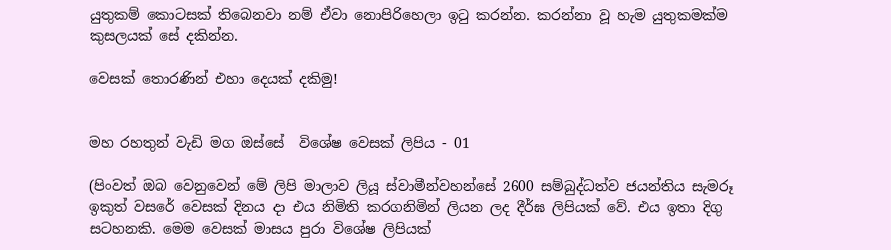යුතුකම් කොටසක්‌ තිබෙනවා නම් ඒවා නොපිරිහෙලා ඉටු කරන්න. කරන්නා වූ හැම යුතුකමක්‌ම කුසලයක්‌ සේ දකින්න.

වෙසක්‌ තොරණින් එහා දෙයක්‌ දකිමු!


මහ රහතුන් වැඩි මග ඔස්‌සේ  විශේෂ වෙසක්‌ ලිපිය - 01

(පිංවත් ඔබ වෙනුවෙන් මේ ලිපි මාලාව ලියූ ස්‌වාමීන්වහන්සේ 2600 සම්බුද්ධත්ව ජයන්තිය සැමරූ ඉකුත් වසරේ වෙසක්‌ දිනය දා එය නිමිති කරගනිමින් ලියන ලද දීර්ඝ ලිපියක්‌ වේ. එය ඉතා දිගු සටහනකි. මෙම වෙසක්‌ මාසය පුරා විශේෂ ලිපියක්‌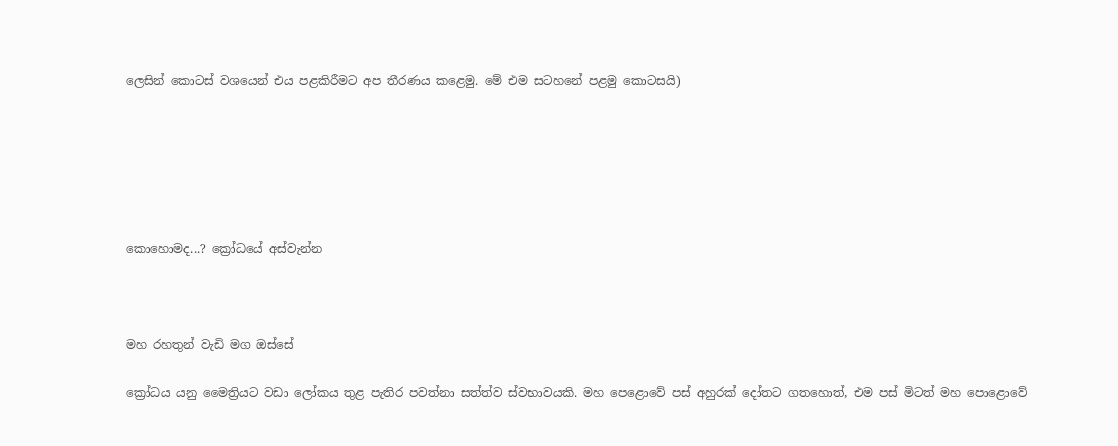ලෙසින් කොටස්‌ වශයෙන් එය පළකිරීමට අප තීරණය කළෙමු. මේ එම සටහනේ පළමු කොටසයි)






කොහොමද...? ක්‍රෝධයේ අස්‌වැන්න



මහ රහතුන් වැඩි මග ඔස්‌සේ

ක්‍රෝධය යනු මෛත්‍රියට වඩා ලෝකය තුළ පැතිර පවත්නා සත්ත්ව ස්‌වභාවයකි. මහ පෙළොවේ පස්‌ අහුරක්‌ දෝතට ගතහොත්, එම පස්‌ මිටත් මහ පොළොවේ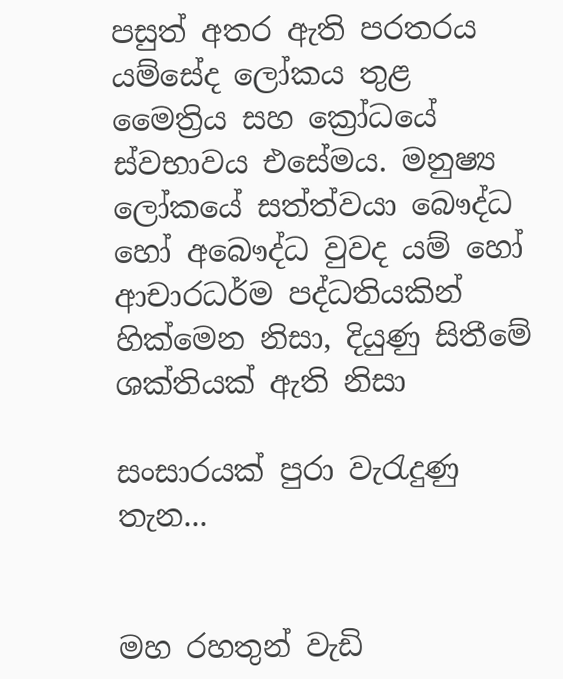පසුත් අතර ඇති පරතරය යම්සේද ලෝකය තුළ මෛත්‍රිය සහ ක්‍රෝධයේ ස්‌වභාවය එසේමය. මනුෂ්‍ය ලෝකයේ සත්ත්වයා බෞද්ධ හෝ අබෞද්ධ වුවද යම් හෝ ආචාරධර්ම පද්ධතියකින් හික්‌මෙන නිසා, දියුණු සිතීමේ ශක්‌තියක්‌ ඇති නිසා

සංසාරයක්‌ පුරා වැරැදුණු තැන...


මහ රහතුන් වැඩි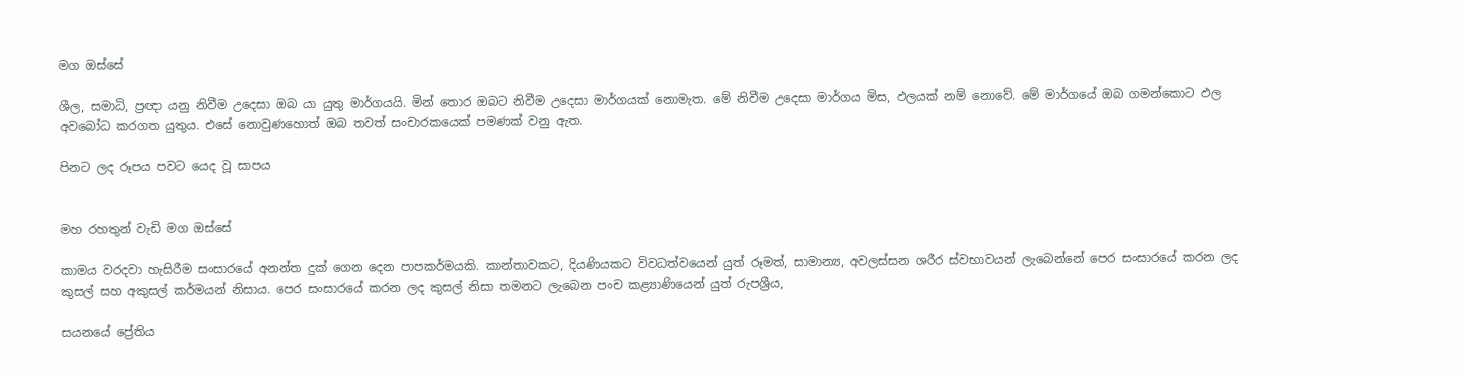මග ඔස්සේ

ශීල, සමාධි, ප්‍රඥා යනු නිවීම උදෙසා ඔබ යා යුතු මාර්ගයයි. මින් තොර ඔබට නිවීම උදෙසා මාර්ගයක්‌ නොමැත. මේ නිවීම උදෙසා මාර්ගය මිස, ඵලයක්‌ නම් නොවේ. මේ මාර්ගයේ ඔබ ගමන්කොට ඵල අවබෝධ කරගත යුතුය. එසේ නොවුණහොත් ඔබ තවත් සංචාරකයෙක්‌ පමණක්‌ වනු ඇත.

පිනට ලද රූපය පවට යෙද වූ සාපය


මහ රහතුන් වැඩි මග ඔස්‌සේ

කාමය වරදවා හැසිරීම සංසාරයේ අනන්ත දුක්‌ ගෙන දෙන පාපකර්මයකි. කාන්තාවකට, දියණියකට විවධත්වයෙන් යුත් රූමත්, සාමාන්‍ය, අවලස්‌සන ශරීර ස්‌වභාවයන් ලැබෙන්නේ පෙර සංසාරයේ කරන ලද කුසල් සහ අකුසල් කර්මයන් නිසාය. පෙර සංසාරයේ කරන ලද කුසල් නිසා තමනට ලැබෙන පංච කළ්‍යාණියෙන් යුත් රුපශ්‍රීය,

සයනයේ ප්‍රේතිය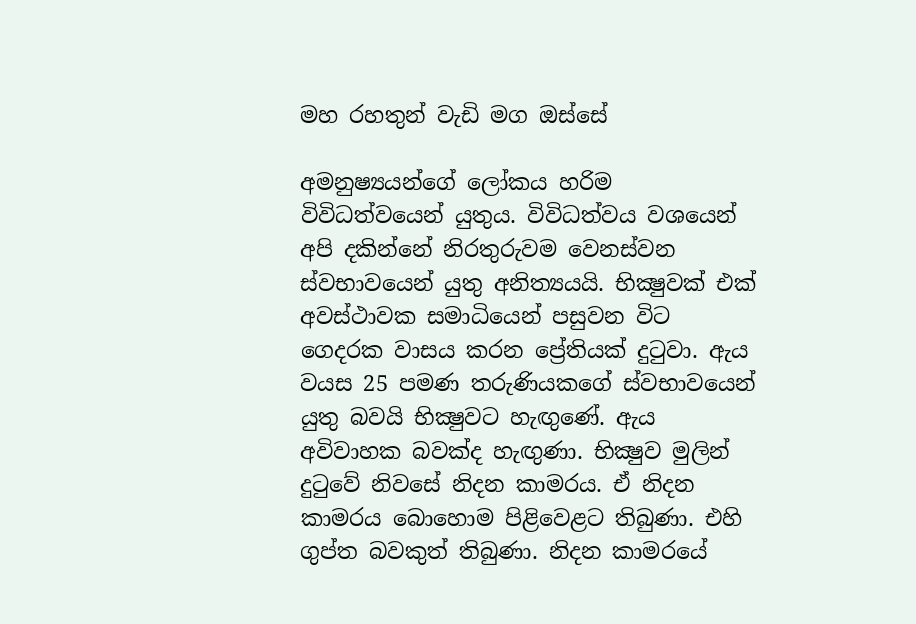මහ රහතුන් වැඩි මග ඔස්සේ

අමනුෂ්‍යයන්ගේ ලෝකය හරිම විවිධත්වයෙන් යුතුය. විවිධත්වය වශයෙන් අපි දකින්නේ නිරතුරුවම වෙනස්‌වන ස්‌වභාවයෙන් යුතු අනිත්‍යයයි. භික්‍ෂුවක්‌ එක්‌ අවස්‌ථාවක සමාධියෙන් පසුවන විට ගෙදරක වාසය කරන ප්‍රේතියක්‌ දුටුවා. ඇය වයස 25 පමණ තරුණියකගේ ස්‌වභාවයෙන් යුතු බවයි භික්‍ෂුවට හැඟුණේ. ඇය අවිවාහක බවක්‌ද හැඟුණා. භික්‍ෂුව මුලින් දුටුවේ නිවසේ නිදන කාමරය. ඒ නිදන කාමරය බොහොම පිළිවෙළට තිබුණා. එහි ගුප්ත බවකුත් තිබුණා. නිදන කාමරයේ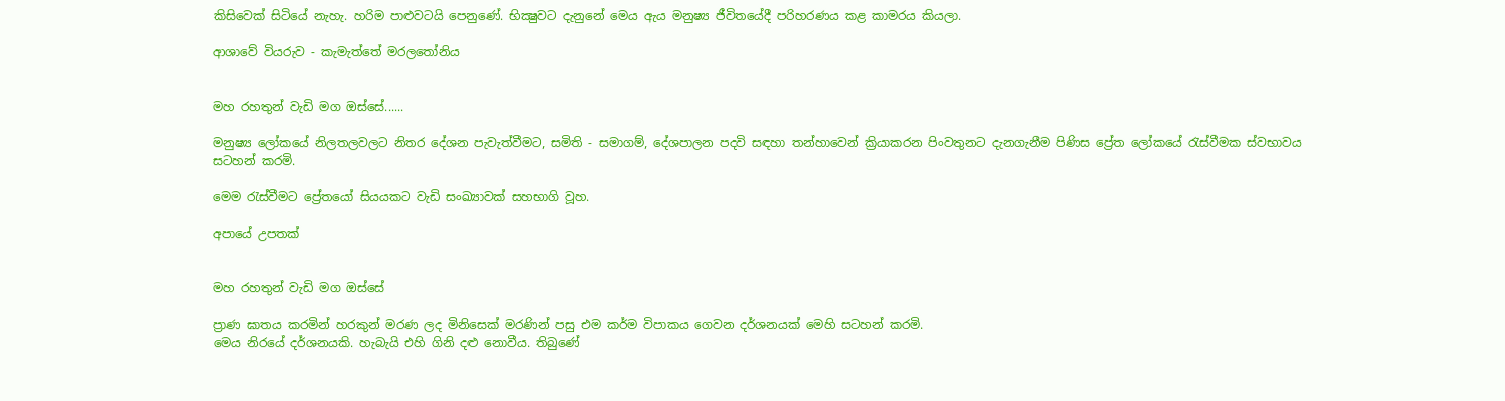කිසිවෙක්‌ සිටියේ නැහැ. හරිම පාළුවටයි පෙනුණේ. භික්‍ෂුවට දැනුනේ මෙය ඇය මනුෂ්‍ය ජීවිතයේදී පරිහරණය කළ කාමරය කියලා.

ආශාවේ වියරුව - කැමැත්තේ මරලතෝනිය


මහ රහතුන් වැඩි මග ඔස්‌සේ......

මනුෂ්‍ය ලෝකයේ නිලතලවලට නිතර දේශන පැවැත්වීමට, සමිති - සමාගම්, දේශපාලන පදවි සඳහා තන්හාවෙන් ක්‍රියාකරන පිංවතුනට දැනගැනීම පිණිස ප්‍රේත ලෝකයේ රැස්‌වීමක ස්‌වභාවය සටහන් කරමි.

මෙම රැස්‌වීමට ප්‍රේතයෝ සියයකට වැඩි සංඛ්‍යාවක්‌ සහභාගි වූහ.

අපායේ උපතක්‌


මහ රහතුන් වැඩි මග ඔස්‌සේ

ප්‍රාණ ඝාතය කරමින් හරකුන් මරණ ලද මිනිසෙක්‌ මරණින් පසු එම කර්ම විපාකය ගෙවන දර්ශනයක්‌ මෙහි සටහන් කරමි.
මෙය නිරයේ දර්ශනයකි. හැබැයි එහි ගිනි දළු නොවීය. තිබුණේ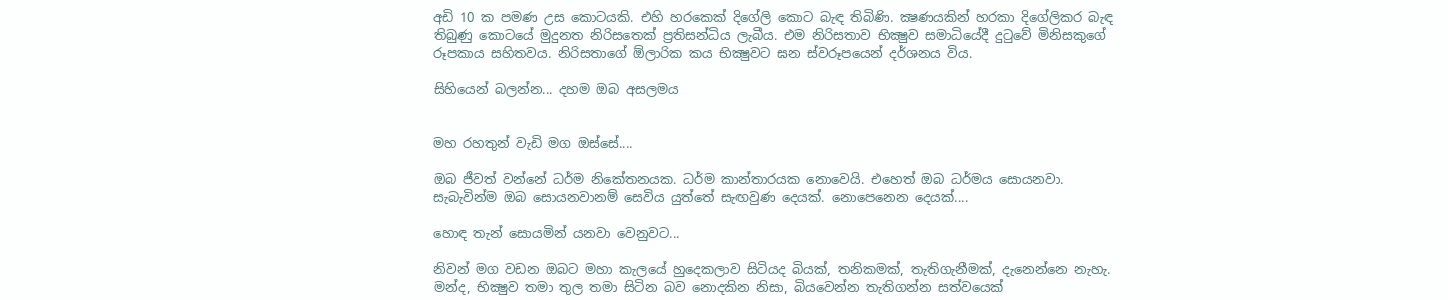අඩි 10 ක පමණ උස කොටයකි. එහි හරකෙක්‌ දිගේලි කොට බැඳ තිබිණි. ක්‍ෂණයකින් හරකා දිගේලිකර බැඳ තිබුණු කොටයේ මුදුනත නිරිසතෙක්‌ ප්‍රතිසන්ධිය ලැබීය. එම නිරිසතාව භික්‍ෂුව සමාධියේදී දුටුවේ මිනිසකුගේ රූපකාය සහිතවය. නිරිසතාගේ ඕලාරික කය භික්‍ෂුවට ඝන ස්‌වරූපයෙන් දර්ශනය විය.

සිහියෙන් බලන්න... දහම ඔබ අසලමය


මහ රහතුන් වැඩි මග ඔස්‌සේ....

ඔබ ජීවත් වන්නේ ධර්ම නිකේතනයක. ධර්ම කාන්තාරයක නොවෙයි. එහෙත් ඔබ ධර්මය සොයනවා. සැබැවින්ම ඔබ සොයනවානම් සෙවිය යුත්තේ සැඟවුණ දෙයක්‌. නොපෙනෙන දෙයක්‌....

හොඳ තැන් සොයමින් යනවා වෙනුවට...

නිවන් මග වඩන ඔබට මහා කැලයේ හුදෙකලාව සිටියද බියක්‌, තනිකමක්‌, තැතිගැනීමක්‌, දැනෙන්නෙ නැහැ. මන්ද, භික්‍ෂුව තමා තුල තමා සිටින බව නොදකින නිසා, බියවෙන්න තැතිගන්න සත්වයෙක්‌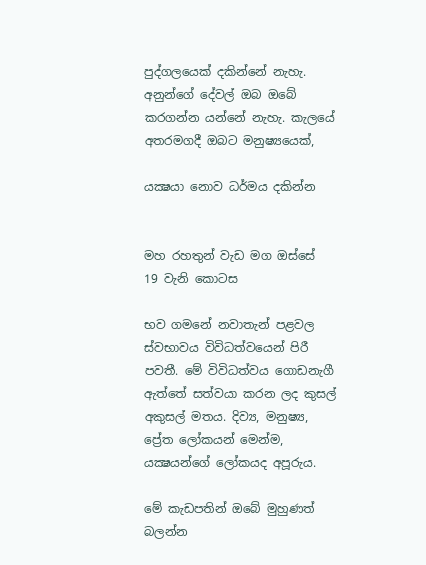පුද්ගලයෙක්‌ දකින්නේ නැහැ. අනුන්ගේ දේවල් ඔබ ඔබේ කරගන්න යන්නේ නැහැ. කැලයේ අතරමගදී ඔබට මනුෂ්‍යයෙක්‌,

යක්‍ෂයා නොව ධර්මය දකින්න


මහ රහතුන් වැඩ මග ඔස්‌සේ  19 වැනි කොටස

භව ගමනේ නවාතැන් පළවල ස්‌වභාවය විවිධත්වයෙන් පිරී පවතී. මේ විවිධත්වය ගොඩනැගී ඇත්තේ සත්වයා කරන ලද කුසල් අකුසල් මතය. දිව්‍ය, මනුෂ්‍ය, ප්‍රේත ලෝකයන් මෙන්ම, යක්‍ෂයන්ගේ ලෝකයද අපූරුය.

මේ කැඩපතින් ඔබේ මුහුණත් බලන්න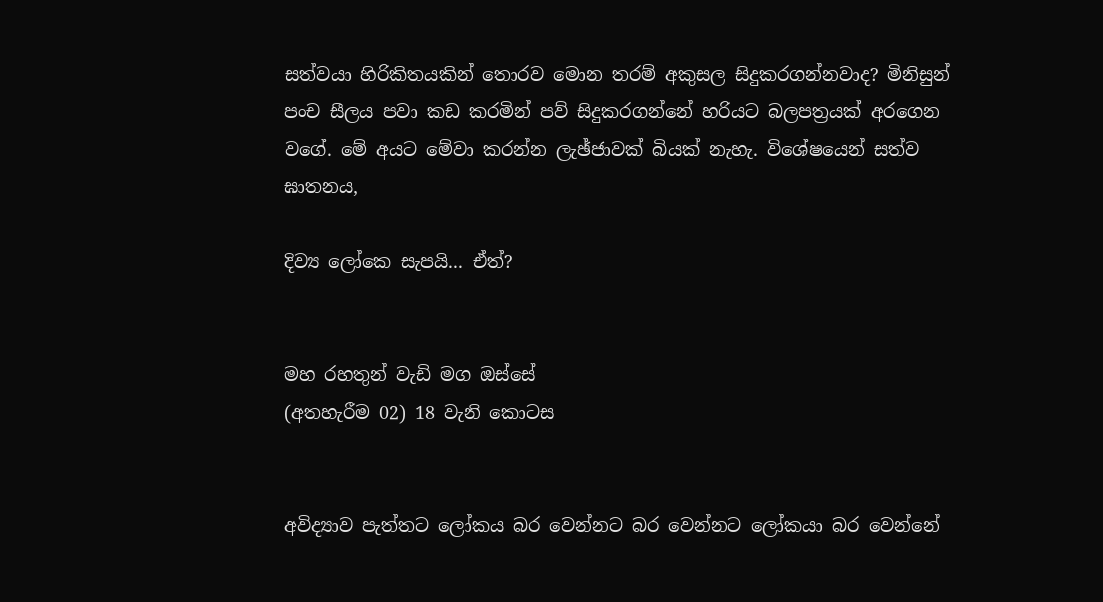සත්වයා හිරිකිතයකින් තොරව මොන තරම් අකුසල සිදුකරගන්නවාද? මිනිසුන් පංච සීලය පවා කඩ කරමින් පව් සිදුකරගන්නේ හරියට බලපත්‍රයක්‌ අරගෙන වගේ. මේ අයට මේවා කරන්න ලැඡ්ජාවක්‌ බියක්‌ නැහැ. විශේෂයෙන් සත්ව ඝාතනය,

දිව්‍ය ලෝකෙ සැපයි... ඒත්?


මහ රහතුන් වැඩි මග ඔස්‌සේ
(අතහැරීම 02) 18 වැනි කොටස


අවිද්‍යාව පැත්තට ලෝකය බර වෙන්නට බර වෙන්නට ලෝකයා බර වෙන්නේ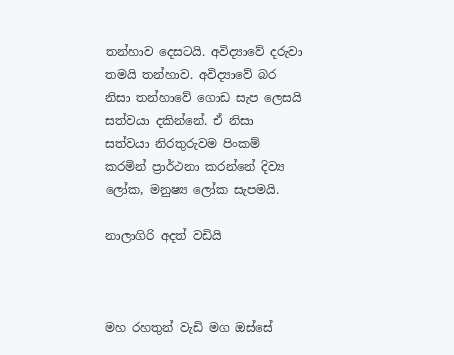තන්හාව දෙසටයි. අවිද්‍යාවේ දරුවා තමයි තන්හාව. අවිද්‍යාවේ බර නිසා තන්හාවේ ගොඩ සැප ලෙසයි සත්වයා දකින්නේ. ඒ නිසා සත්වයා නිරතුරුවම පිංකම් කරමින් ප්‍රාර්ථනා කරන්නේ දිව්‍ය ලෝක, මනුෂ්‍ය ලෝක සැපමයි.

නාලාගිරි අදත් වඩියි



මහ රහතුන් වැඩි මග ඔස්සේ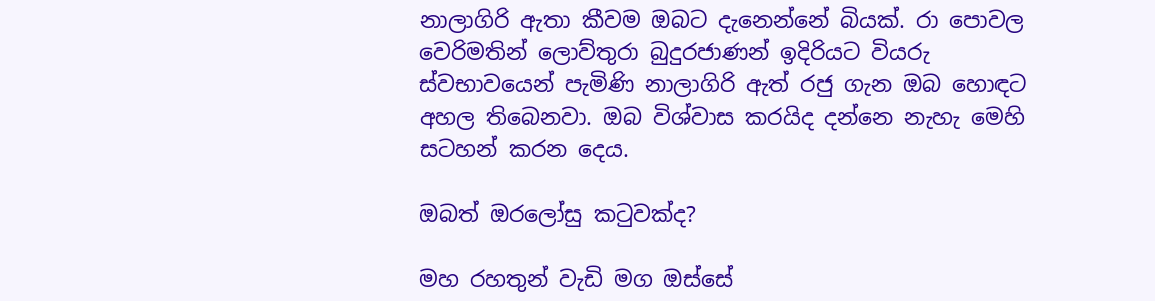නාලාගිරි ඇතා කීවම ඔබට දැනෙන්නේ බියක්‌. රා පොවල වෙරිමතින් ලොව්තුරා බුදුරජාණන් ඉදිරියට වියරු ස්‌වභාවයෙන් පැමිණි නාලාගිරි ඇත් රජු ගැන ඔබ හොඳට අහල තිබෙනවා. ඔබ විශ්වාස කරයිද දන්නෙ නැහැ මෙහි සටහන් කරන දෙය.

ඔබත් ඔරලෝසු කටුවක්‌ද?

මහ රහතුන් වැඩි මග ඔස්‌සේ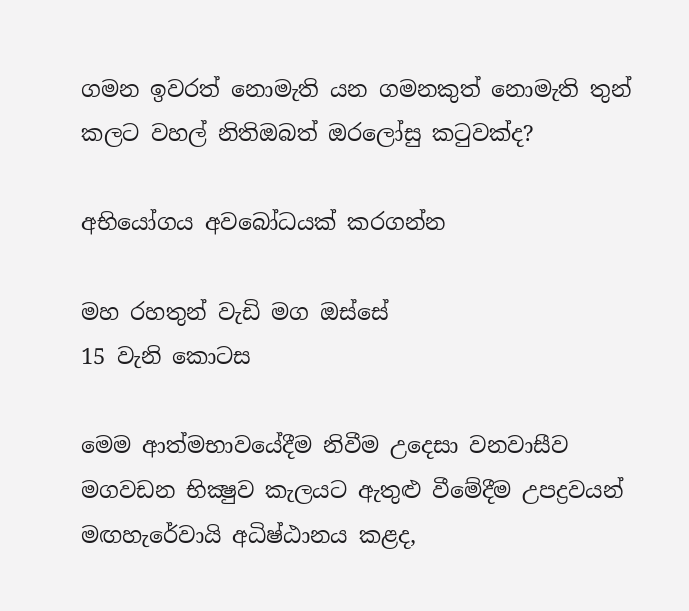ගමන ඉවරත් නොමැති යන ගමනකුත් නොමැති තුන් කලට වහල් නිතිඔබත් ඔරලෝසු කටුවක්‌ද?

අභියෝගය අවබෝධයක්‌ කරගන්න

මහ රහතුන් වැඩි මග ඔස්‌සේ
15 වැනි කොටස

මෙම ආත්මභාවයේදීම නිවීම උදෙසා වනවාසීව මගවඩන භික්‍ෂුව කැලයට ඇතුළු වීමේදීම උපද්‍රවයන් මඟහැරේවායි අධිෂ්ඨානය කළද,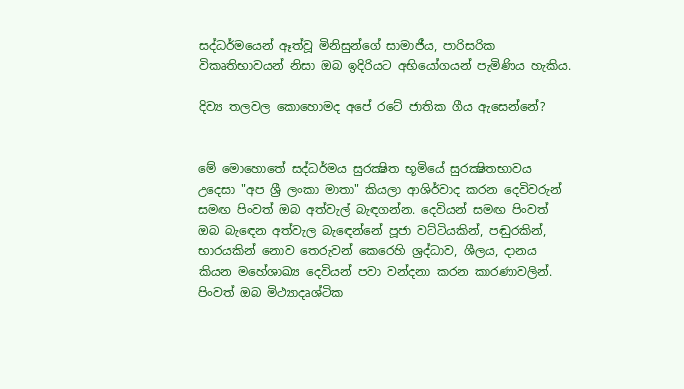සද්ධර්මයෙන් ඈත්වූ මිනිසුන්ගේ සාමාජීය, පාරිසරික විකෘතිභාවයන් නිසා ඔබ ඉදිරියට අභියෝගයන් පැමිණිය හැකිය.

දිව්‍ය තලවල කොහොමද අපේ රටේ ජාතික ගීය ඇසෙන්නේ?


මේ මොහොතේ සද්ධර්මය සුරක්‍ෂිත භූමියේ සුරක්‍ෂිතභාවය උදෙසා "අප ශ්‍රී ලංකා මාතා" කියලා ආශිර්වාද කරන දෙවිවරුන් සමඟ පිංවත් ඔබ අත්වැල් බැඳගන්න. දෙවියන් සමඟ පිංවත් ඔබ බැඳෙන අත්වැල බැඳෙන්නේ පූජා වට්‌ටියකින්, පඬුරකින්, භාරයකින් නොව තෙරුවන් කෙරෙහි ශ්‍රද්ධාව, ශීලය, දානය කියන මහේශාඛ්‍ය දෙවියන් පවා වන්දනා කරන කාරණාවලින්. පිංවත් ඔබ මිථ්‍යාදෘශ්ටික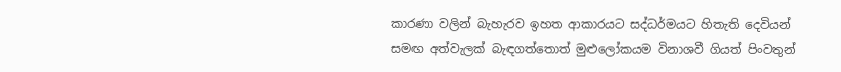කාරණා වලින් බැහැරව ඉහත ආකාරයට සද්ධර්මයට හිතැති දෙවියන් සමඟ අත්වැලක්‌ බැඳගත්තොත් මුළුලෝකයම විනාශවී ගියත් පිංවතුන්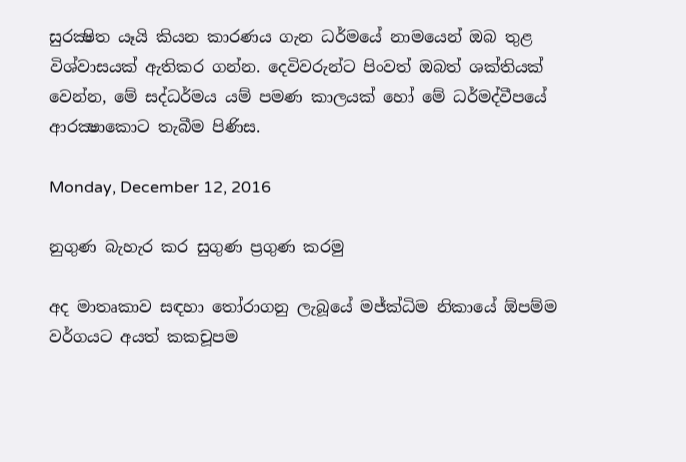සුරක්‍ෂිත යෑයි කියන කාරණය ගැන ධර්මයේ නාමයෙන් ඔබ තුළ විශ්වාසයක්‌ ඇතිකර ගන්න. දෙවිවරුන්ට පිංවත් ඔබත් ශක්‌තියක්‌ වෙන්න, මේ සද්ධර්මය යම් පමණ කාලයක්‌ හෝ මේ ධර්මද්වීපයේ ආරක්‍ෂාකොට තැබීම පිණිස.

Monday, December 12, 2016

නුගුණ බැහැර කර සුගුණ ප්‍රගුණ කරමු

අද මාතෘකාව සඳහා තෝරාගනු ලැබූයේ මජ්ක්‍ධිම නිකායේ ඕපම්ම වර්ගයට අයත් කකචූපම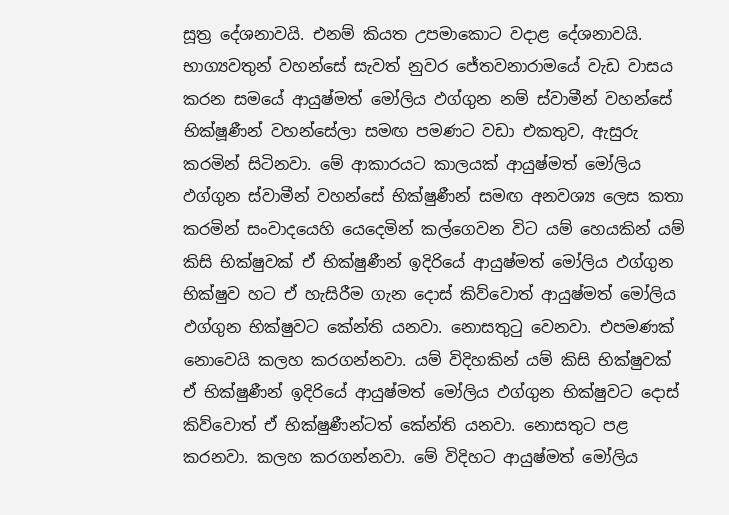සූත්‍ර දේශනාවයි. එනම් කියත උපමාකොට වදාළ දේශනාවයි.
භාග්‍යවතුන් වහන්සේ සැවත් නුවර ජේතවනාරාමයේ වැඩ වාසය කරන සමයේ ආයුෂ්මත් මෝලිය ඵග්ගුන නම් ස්වාමීන් වහන්සේ භික්ෂූණීන් වහන්සේලා සමඟ පමණට වඩා එකතුව, ඇසුරු කරමින් සිටිනවා. මේ ආකාරයට කාලයක් ආයුෂ්මත් මෝලිය ඵග්ගුන ස්වාමීන් වහන්සේ භික්ෂුණීන් සමඟ අනවශ්‍ය ලෙස කතා කරමින් සංවාදයෙහි යෙදෙමින් කල්ගෙවන විට යම් හෙයකින් යම් කිසි භික්ෂුවක් ඒ භික්ෂුණීන් ඉදිරියේ ආයුෂ්මත් මෝලිය ඵග්ගුන භික්ෂුව හට ඒ හැසිරීම ගැන දොස් කිව්වොත් ආයුෂ්මත් මෝලිය ඵග්ගුන භික්ෂුවට කේන්ති යනවා. නොසතුටු වෙනවා. එපමණක් නොවෙයි කලහ කරගන්නවා. යම් විදිහකින් යම් කිසි භික්ෂුවක් ඒ භික්ෂුණීන් ඉදිරියේ ආයුෂ්මත් මෝලිය ඵග්ගුන භික්ෂුවට දොස් කිව්වොත් ඒ භික්ෂුණීන්ටත් කේන්ති යනවා. නොසතුට පළ කරනවා. කලහ කරගන්නවා. මේ විදිහට ආයුෂ්මත් මෝලිය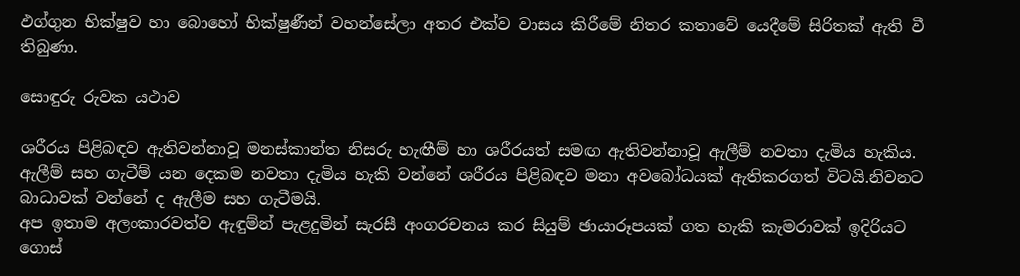ඵග්ගුන භික්ෂුව හා බොහෝ භික්ෂුණීන් වහන්සේලා අතර එක්ව වාසය කිරීමේ නිතර කතාවේ යෙදීමේ සිරිතක් ඇති වී තිබුණා.

සොඳුරු රුවක යථාව

ශරීරය පිළිබඳව ඇතිවන්නාවූ මනස්කාන්ත නිසරු හැඟීම් හා ශරීරයත් සමඟ ඇතිවන්නාවූ ඇලීම් නවතා දැමිය හැකිය. ඇලීම් සහ ගැටීම් යන දෙකම නවතා දැමිය හැකි වන්නේ ශරීරය පිළිබඳව මනා අවබෝධයක් ඇතිකරගත් විටයි.නිවනට බාධාවක් වන්නේ ද ඇලීම සහ ගැටීමයි.
අප ඉතාම අලංකාරවත්ව ඇඳුම්න් පැළදුමින් සැරසී අංගරචනය කර සියුම් ඡායාරූපයක් ගත හැකි කැමරාවක් ඉදිරියට ගොස්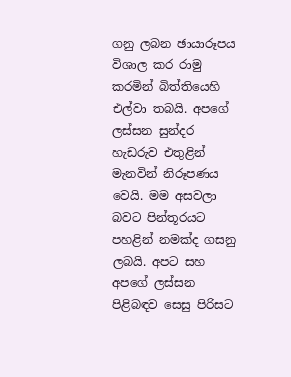ගනු ලබන ඡායාරූපය විශාල කර රාමු කරමින් බිත්තියෙහි එල්වා තබයි. අපගේ ලස්සන සුන්දර හැඩරුව එතුළින් මැනවින් නිරූපණය වෙයි. මම අසවලා බවට පින්තූරයට පහළින් නමක්ද ගසනු ලබයි. අපට සහ අපගේ ලස්සන පිළිබඳව සෙසු පිරිසට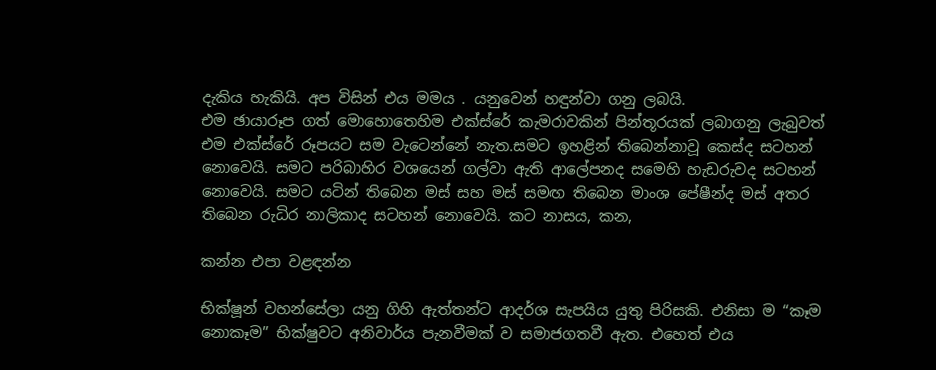දැකිය හැකියි. අප විසින් එය මමය . යනුවෙන් හඳුන්වා ගනු ලබයි.
එම ඡායාරූප ගත් මොහොතෙහිම එක්ස්රේ කැමරාවකින් පින්තූරයක් ලබාගනු ලැබුවත් එම එක්ස්රේ රූපයට සම වැටෙන්නේ නැත.සමට ඉහළින් තිබෙන්නාවූ කෙස්ද සටහන් නොවෙයි. සමට පරිබාහිර වශයෙන් ගල්වා ඇති ආලේපනද සමෙහි හැඩරුවද සටහන් නොවෙයි. සමට යටින් තිබෙන මස් සහ මස් සමඟ තිබෙන මාංශ පේෂීන්ද මස් අතර තිබෙන රුධිර නාලිකාද සටහන් නොවෙයි. කට නාසය, කන,

කන්න එපා වළඳන්න

භික්ෂූන් වහන්සේලා යනු ගිහි ඇත්තන්ට ආදර්ශ සැපයිය යුතු පිරිසකි. එනිසා ම “කෑම නොකෑම” භික්ෂුවට අනිවාර්ය පැනවීමක් ව සමාජගතවී ඇත. එහෙත් එය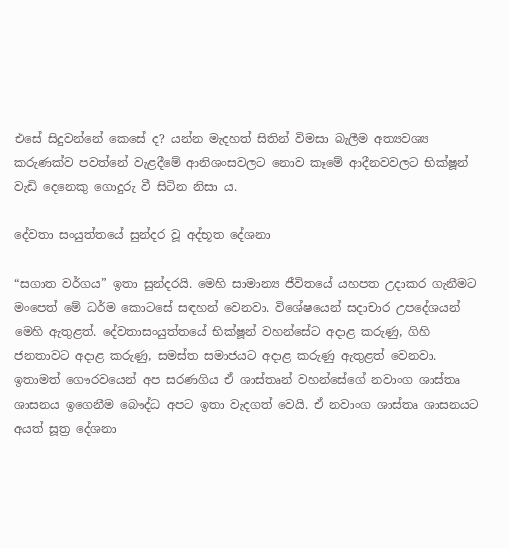එසේ සිදුවන්නේ කෙසේ ද? යන්න මැදහත් සිතින් විමසා බැලීම අත්‍යවශ්‍ය කරුණක්ව පවත්නේ වැළදීමේ ආනිශංසවලට නොව කෑමේ ආදීනවවලට භික්ෂූන් වැඩි දෙනෙකු ගොදුරු වී සිටින නිසා ය.

දේවතා සංයුත්තයේ සුන්දර වූ අද්භූත දේශනා

“සගාත වර්ගය” ඉතා සුන්දරයි. මෙහි සාමාන්‍ය ජීවිතයේ යහපත උදාකර ගැනීමට මංපෙත් මේ ධර්ම කොටසේ සඳහන් වෙනවා. විශේෂයෙන් සදාචාර උපදේශයන් මෙහි ඇතුළත්. දේවතාසංයුත්තයේ භික්ෂූන් වහන්සේට අදාළ කරුණු, ගිහි ජනතාවට අදාළ කරුණු, සමස්ත සමාජයට අදාළ කරුණු ඇතුළත් වෙනවා.
ඉතාමත් ගෞරවයෙන් අප සරණගිය ඒ ශාස්තෘන් වහන්සේගේ නවාංග ශාස්තෘ ශාසනය ඉගෙනීම බෞද්ධ අපට ඉතා වැදගත් වෙයි. ඒ නවාංග ශාස්තෘ ශාසනයට අයත් සූත්‍ර දේශනා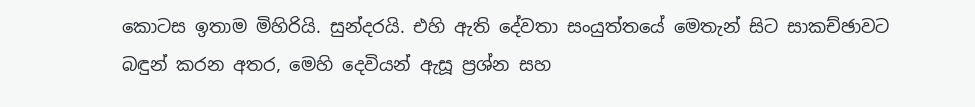කොටස ඉතාම මිහිරියි. සුන්දරයි. එහි ඇති දේවතා සංයුත්තයේ මෙතැන් සිට සාකච්ඡාවට බඳුන් කරන අතර, මෙහි දෙවියන් ඇසූ ප්‍රශ්න සහ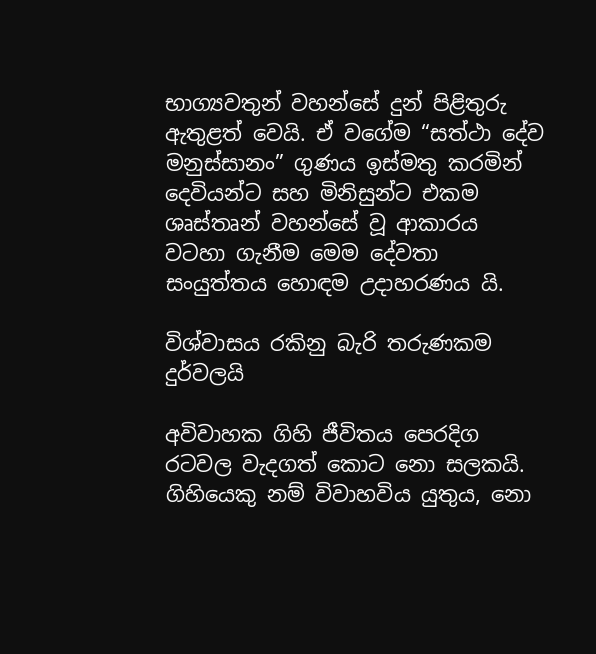භාග්‍යවතුන් වහන්සේ දුන් පිළිතුරු ඇතුළත් වෙයි. ඒ වගේම “සත්ථා දේව මනුස්සානං” ගුණය ඉස්මතු කරමින් දෙවියන්ට සහ මිනිසුන්ට එකම ශෘස්තෘන් වහන්සේ වූ ආකාරය වටහා ගැනීම මෙම දේවතා සංයුත්තය හොඳම උදාහරණය යි.

විශ්වාසය රකිනු බැරි තරුණකම දුර්වලයි

අවිවාහක ගිහි ජීවිතය පෙරදිග රටවල වැදගත් කොට නො සලකයි. ගිහියෙකු නම් විවාහවිය යුතුය, නො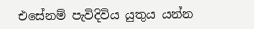එසේනම් පැවිදිවිය යුතුය යන්න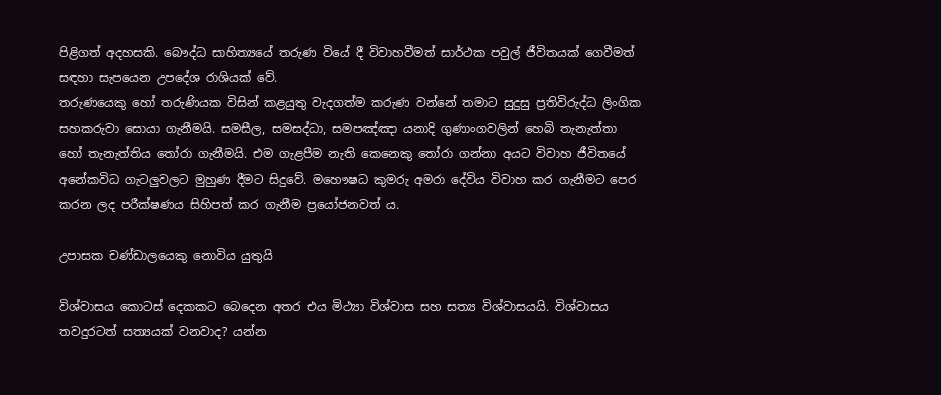පිළිගත් අදහසකි. බෞද්ධ සාහිත්‍යයේ තරුණ වියේ දී විවාහවීමත් සාර්ථක පවුල් ජීවිතයක් ගෙවීමත් සඳහා සැපයෙන උපදේශ රාශියක් වේ.
තරුණයෙකු හෝ තරුණියක විසින් කළයුතු වැදගත්ම කරුණ වන්නේ තමාට සුදුසු ප්‍රතිවිරුද්ධ ලිංගික සහකරුවා සොයා ගැනීමයි. සමසීල, සමසද්ධා, සමපඤ්ඤා යනාදි ගුණාංගවලින් හෙබි තැනැත්තා හෝ තැනැත්තිය තෝරා ගැනීමයි. එම ගැළපීම නැති කෙනෙකු තෝරා ගන්නා අයට විවාහ ජීවිතයේ අනේකවිධ ගැටලුවලට මුහුණ දීමට සිදුවේ. මහෞෂධ කුමරු අමරා දේවිය විවාහ කර ගැනීමට පෙර කරන ලද පරීක්ෂණය සිහිපත් කර ගැනීම ප්‍රයෝජනවත් ය.

උපාසක චණ්ඩාලයෙකු නොවිය යුතුයි

විශ්වාසය කොටස් දෙකකට බෙදෙන අතර එය මිථ්‍යා විශ්වාස සහ සත්‍ය විශ්වාසයයි. විශ්වාසය තවදුරටත් සත්‍යයක් වනවාද? යන්න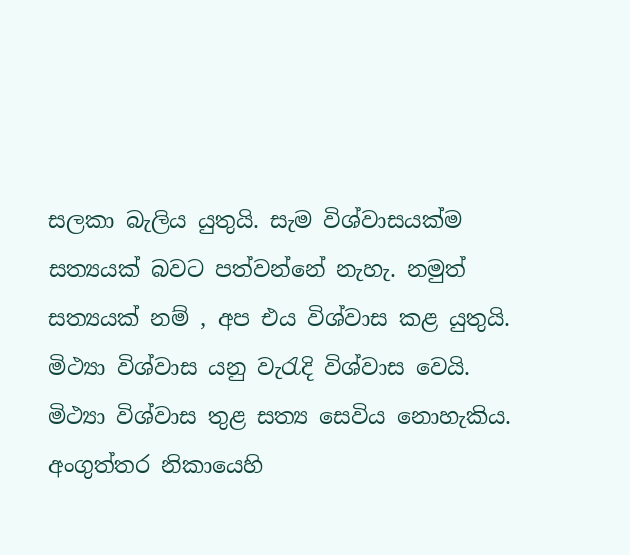සලකා බැලිය යුතුයි. සැම විශ්වාසයක්ම සත්‍යයක් බවට පත්වන්නේ නැහැ. නමුත් සත්‍යයක් නම් , අප එය විශ්වාස කළ යුතුයි. මිථ්‍යා විශ්වාස යනු වැරැදි විශ්වාස වෙයි. මිථ්‍යා විශ්වාස තුළ සත්‍ය සෙවිය නොහැකිය.
අංගුත්තර නිකායෙහි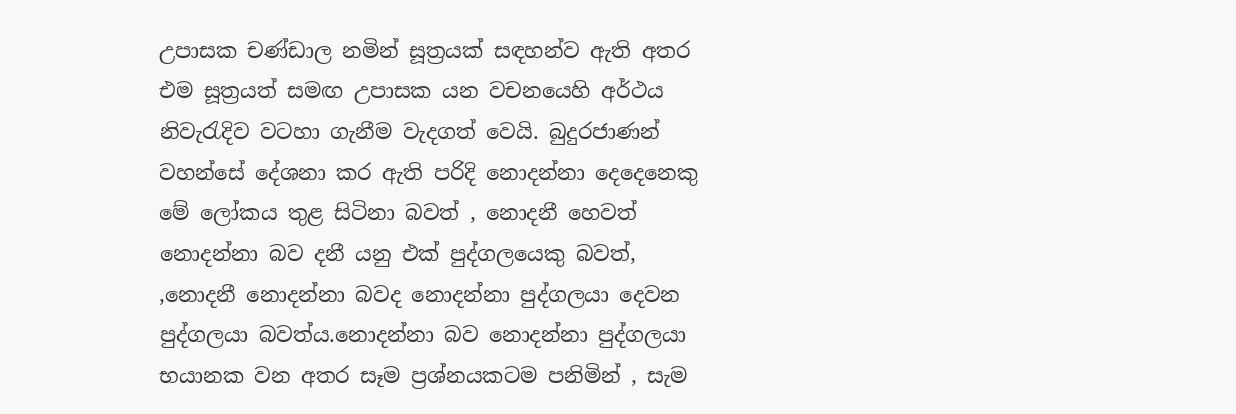උපාසක චණ්ඩාල නමින් සූත්‍රයක් සඳහන්ව ඇති අතර එම සූත්‍රයත් සමඟ උපාසක යන වචනයෙහි අර්ථය නිවැරැදිව වටහා ගැනීම වැදගත් වෙයි. බුදුරජාණන් වහන්සේ දේශනා කර ඇති පරිදි නොදන්නා දෙදෙනෙකු මේ ලෝකය තුළ සිටිනා බවත් , නොදනී හෙවත් නොදන්නා බව දනී යනු එක් පුද්ගලයෙකු බවත්, ,නොදනී නොදන්නා බවද නොදන්නා පුද්ගලයා දෙවන පුද්ගලයා බවත්ය.නොදන්නා බව නොදන්නා පුද්ගලයා භයානක වන අතර සෑම ප්‍රශ්නයකටම පනිමින් , සැම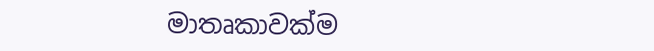මාතෘකාවක්ම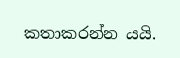කතාකරන්න යයි.